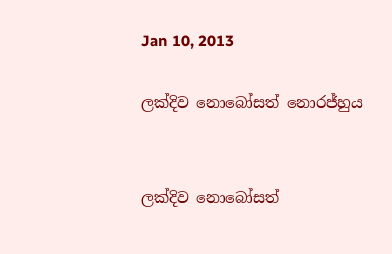Jan 10, 2013

ලක්දිව නොබෝසත් නොරජ්හුය


ලක්දිව නොබෝසත්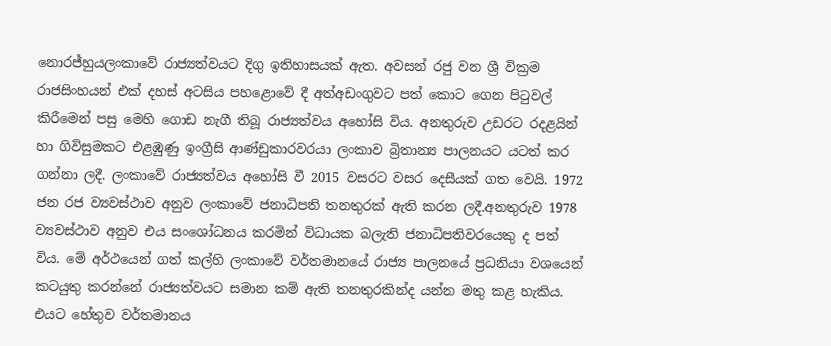නොරජ්හුයලංකාවේ රාජ්‍යත්වයට දිගු ඉතිහාසයක් ඇත. අවසන් රජු වන ශ්‍රී වික්‍රම රාජසිංහයන් එක් දහස් අටසිය පහළොවේ දී අත්අඩංගුවට පත් කොට ගෙන පිටුවල් කිරීමෙන් පසු මෙහි ගොඩ නැගී තිබූ රාජ්‍යත්වය අහෝසි විය. අනතුරුව උඩරට රදළයින් හා ගිවිසුමකට එළඹුණු ඉංග්‍රීසි ආණ්ඩුකාරවරයා ලංකාව බ්‍රිතාන්‍ය පාලනයට යටත් කර ගන්නා ලදී. ලංකාවේ රාජ්‍යත්වය අහෝසි වී 2015 වසරට වසර දෙසීයක් ගත වෙයි. 1972 ජන රජ ව්‍යවස්ථාව අනුව ලංකාවේ ජනාධිපති තනතුරක් ඇති කරන ලදී.අනතුරුව 1978 ව්‍යවස්ථාව අනුව එය සංශෝධනය කරමින් විධායක බලැති ජනාධිපතිවරයෙකු ද පත් විය. මේ අර්ථයෙන් ගත් කල්හි ලංකාවේ වර්තමානයේ රාජ්‍ය පාලනයේ ප්‍රධනියා වශයෙන් කටයුතු කරන්නේ රාජ්‍යත්වයට සමාන කම් ඇති තනතුරකින්ද යන්න මතු කළ හැකිය. එයට හේතුව වර්තමානය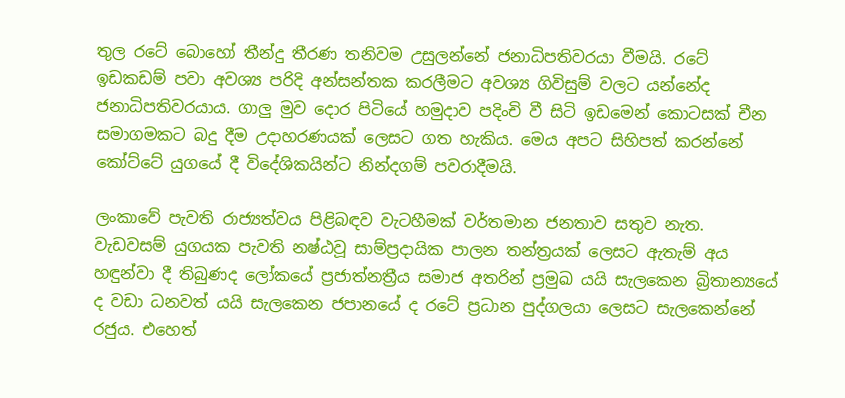තුල රටේ බොහෝ තීන්දු තීරණ තනිවම උසුලන්නේ ජනාධිපතිවරයා වීමයි. රටේ ඉඩකඩම් පවා අවශ්‍ය පරිදි අන්සන්තක කරලීමට අවශ්‍ය ගිවිසුම් වලට යන්නේද ජනාධිපතිවරයාය. ගාලු මුව දොර පිටියේ හමුදාව පදිංචි වී සිටි ඉඩමෙන් කොටසක් චීන සමාගමකට බදු දීම උදාහරණයක් ලෙසට ගත හැකිය. මෙය අපට සිහිපත් කරන්නේ කෝට්ටේ යුගයේ දී විදේශිකයින්ට නින්දගම් පවරාදීමයි.

ලංකාවේ පැවති රාජ්‍යත්වය පිළිබඳව වැටහීමක් වර්තමාන ජනතාව සතුව නැත. වැඩවසම් යුගයක පැවති නෂ්ඨවූ සාම්ප්‍රදායික පාලන තන්ත්‍රයක් ලෙසට ඇතැම් අය හඳුන්වා දී තිබුණද ලෝකයේ ප්‍රජාත්නත්‍රීය සමාජ අතරින් ප්‍රමුඛ යයි සැලකෙන බ්‍රිතාන්‍යයේ ද වඩා ධනවත් යයි සැලකෙන ජපානයේ ද රටේ ප්‍රධාන පුද්ගලයා ලෙසට සැලකෙන්නේ රජුය. එහෙත්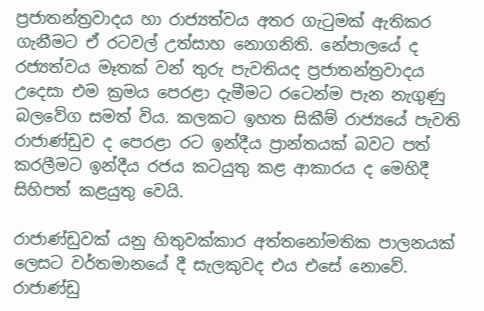ප්‍රජාතන්ත්‍රවාදය හා රාජ්‍යත්වය අතර ගැටුමක් ඇතිකර ගැනීමට ඒ රටවල් උත්සාහ නොගනිති. නේපාලයේ ද රජ්‍යත්වය මෑතක් වන් තුරු පැවතියද ප්‍රජාතන්ත්‍රවාදය උදෙසා එම ක්‍රමය පෙරළා දැමීමට රටෙන්ම පැන නැගුණු බලවේග සමත් විය. කලකට ඉහත සිකීම් රාජ්‍යයේ පැවති රාජාණ්ඩුව ද පෙරළා රට ඉන්දීය ප්‍රාන්තයක් බවට පත් කරලීමට ඉන්දීය රජය කටයුතු කළ ආකාරය ද මෙහිදී සිහිපත් කළයුතු වෙයි.

රාජාණ්ඩුවක් යනු හිතුවක්කාර අත්තනෝමතික පාලනයක් ලෙසට වර්තමානයේ දී සැලකුවද එය එසේ නොවේ. රාජාණ්ඩු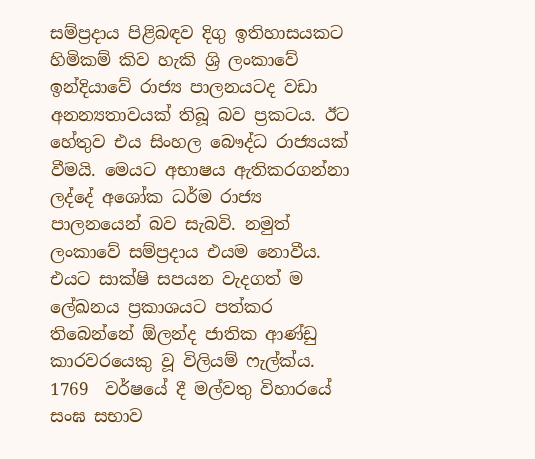සම්ප්‍රදාය පිළිබඳව දිගු ඉතිහාසයකට හිමිකම් කිව හැකි ශ්‍රි ලංකාවේ ඉන්දියාවේ රාජ්‍ය පාලනයටද වඩා අනන්‍යතාවයක් තිබූ බව ප්‍රකටය. ඊට හේතුව එය සිංහල බෞද්ධ රාජ්‍යයක් වීමයි. මෙයට අභාෂය ඇතිකරගන්නා ලද්දේ අශෝක ධර්ම රාජ්‍ය පාලනයෙන් බව සැබවි. නමුත් ලංකාවේ සම්ප්‍රදාය එයම නොවීය. එයට සාක්ෂි සපයන වැදගත් ම ලේඛනය ප්‍රකාශයට පත්කර තිබෙන්නේ ඕලන්ද ජාතික ආණ්ඩු කාරවරයෙකු වූ විලියම් ෆැල්ක්ය. 1769  වර්ෂයේ දී මල්වතු විහාරයේ සංඝ සභාව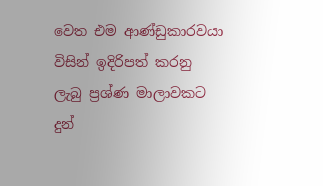වෙත එම ආණ්ඩුකාරවයා  විසින් ඉදිරිපත් කරනු ලැබු ප්‍රශ්ණ මාලාවකට දුන්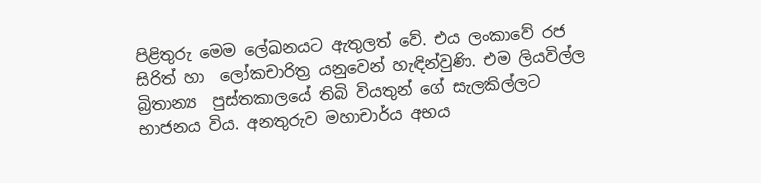පිළිතුරු මෙම ලේඛනයට ඇතුලත් වේ. එය ලංකාවේ රජ සිරිත් හා  ලෝකචාරිත්‍ර යනුවෙන් හැඳින්වුණි. එම ලියවිල්ල බ්‍රිතාන්‍ය  පුස්තකාලයේ තිබි වියතුන් ගේ සැලකිල්ලට භාජනය විය. අනතුරුව මහාචාර්ය අභය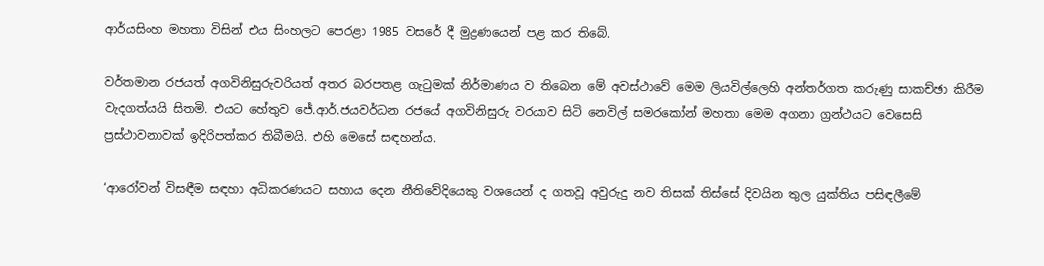ආර්යසිංහ මහතා විසින් එය සිංහලට පෙරළා 1985 වසරේ දී මුද්‍රණයෙන් පළ කර තිබේ.

වර්තමාන රජයත් අගවිනිසුරුවරියත් අතර බරපතළ ගැටුමක් නිර්මාණය ව තිබෙන මේ අවස්ථාවේ මෙම ලියවිල්ලෙහි අන්තර්ගත කරුණු සාකච්ඡා කිරීම වැදගත්යයි සිතමි. එයට හේතුව ජේ.ආර්.ජයවර්ධන රජයේ අගවිනිසුරු වරයාව සිටි නෙවිල් සමරකෝන් මහතා මෙම අගනා ග්‍රන්ථයට වෙසෙසි ප්‍රස්ථාවනාවක් ඉදිරිපත්කර තිබීමයි. එහි මෙසේ සඳහන්ය.

‘ආරෝවන් විසඳීම සඳහා අධිකරණයට සහාය දෙන නීතිවේදියෙකු වශයෙන් ද ගතවූ අවුරුදු නව තිසක් තිස්සේ දිවයින තුල යුක්තිය පසිඳලීමේ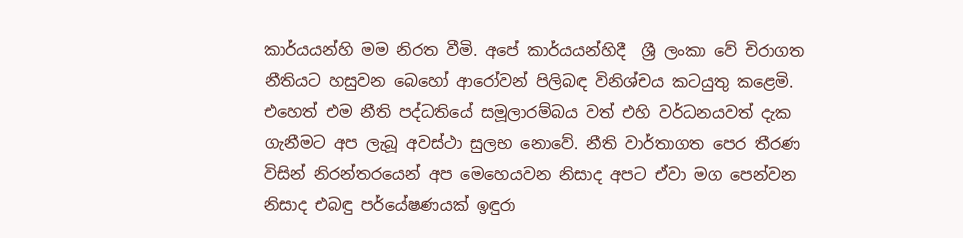කාර්යයන්හි මම නිරත වීමි. අපේ කාර්යයන්හිදී  ශ්‍රී ලංකා වේ චිරාගත නීතියට හසුවන බෙහෝ ආරෝවන් පිලිබඳ විනිශ්චය කටයුතු කළෙමි. එහෙත් එම නීති පද්ධතියේ සමූලාරම්බය වත් එහි වර්ධනයවත් දැක ගැනීමට අප ලැබූ අවස්ථා සුලභ නොවේ. නීති වාර්තාගත පෙර තීරණ විසින් නිරන්තරයෙන් අප මෙහෙයවන නිසාද අපට ඒවා මග පෙන්වන නිසාද එබඳු පර්යේෂණයක් ඉඳුරා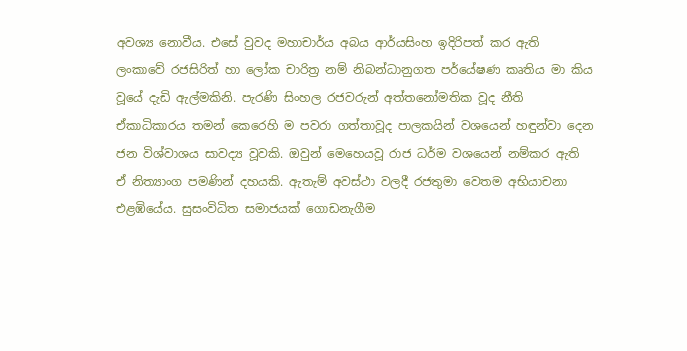අවශ්‍ය නොවීය. එසේ වුවද මහාචාර්ය අබය ආර්යසිංහ ඉදිරිපත් කර ඇති ලංකාවේ රජසිරිත් හා ලෝක චාරිත්‍ර නම් නිබන්ධානුගත පර්යේෂණ කෘතිය මා කිය වූයේ දැඩි ඇල්මකිනි. පැරණි සිංහල රජවරුන් අත්තනෝමතික වූද නීති ඒකාධිකාරය තමන් කෙරෙහි ම පවරා ගත්තාවූද පාලකයින් වශයෙන් හඳුන්වා දෙන ජන විශ්වාශය සාවද්‍ය වූවකි. ඔවුන් මෙහෙයවූ රාජ ධර්ම වශයෙන් නම්කර ඇති ඒ නිත්‍යාංග පමණින් දහයකි. ඇතැම් අවස්ථා වලදී රජතුමා වෙතම අභියාචනා එළඹියේය. සුසංවිධිත සමාජයක් ගොඩනැගීම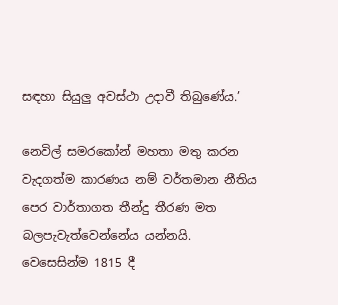සඳහා සියුලු අවස්ථා උදාවී තිබුණේය.’

නෙවිල් සමරකෝන් මහතා මතු කරන වැදගත්ම කාරණය නම් වර්තමාන නීතිය පෙර වාර්තාගත තීන්දු තීරණ මත බලපැවැත්වෙන්නේය යන්නයි. වෙසෙසින්ම 1815 දී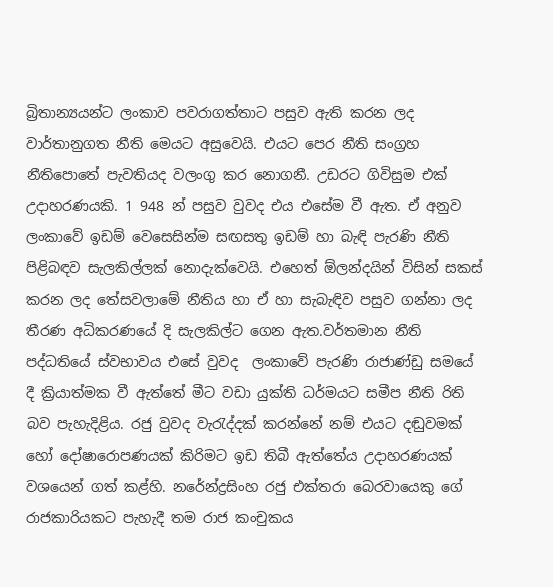බ්‍රිතාන්‍යයන්ට ලංකාව පවරාගත්තාට පසුව ඇති කරන ලද වාර්තානුගත නීති මෙයට අසුවෙයි. එයට පෙර නීති සංග්‍රහ නීතිපොතේ පැවතියද වලංගු කර නොගනී. උඩරට ගිවිසුම එක් උදාහරණයකි. 1 948 න් පසුව වුවද එය එසේම වී ඇත. ඒ අනුව ලංකාවේ ඉඩම් වෙසෙසින්ම සඟසතු ඉඩම් හා බැඳි පැරණි නීති පිළිබඳව සැලකිල්ලක් නොදැක්වෙයි. එහෙත් ඕලන්දයින් විසින් සකස් කරන ලද තේසවලාමේ නීතිය හා ඒ හා සැබැඳිව පසුව ගන්නා ලද තීරණ අධිකරණයේ දි සැලකිල්ට ගෙන ඇත.වර්තමාන නීති  පද්ධතියේ ස්වභාවය එසේ වුවද  ලංකාවේ පැරණි රාජාණ්ඩු සමයේ දී ක්‍රියාත්මක වී ඇත්තේ මීට වඩා යුක්ති ධර්මයට සමීප නීති රිති බව පැහැදිළිය. රජු වුවද වැරැද්දක් කරන්නේ නම් එයට දඬුවමක් හෝ දෝෂාරොපණයක් කිරිමට ඉඩ තිබී ඇත්තේය උදාහරණයක් වශයෙන් ගත් කළ්හි. නරේන්ද්‍රසිංහ රජු එක්තරා බෙරවායෙකු ගේ රාජකාරියකට පැහැදී තම රාජ කංචුකය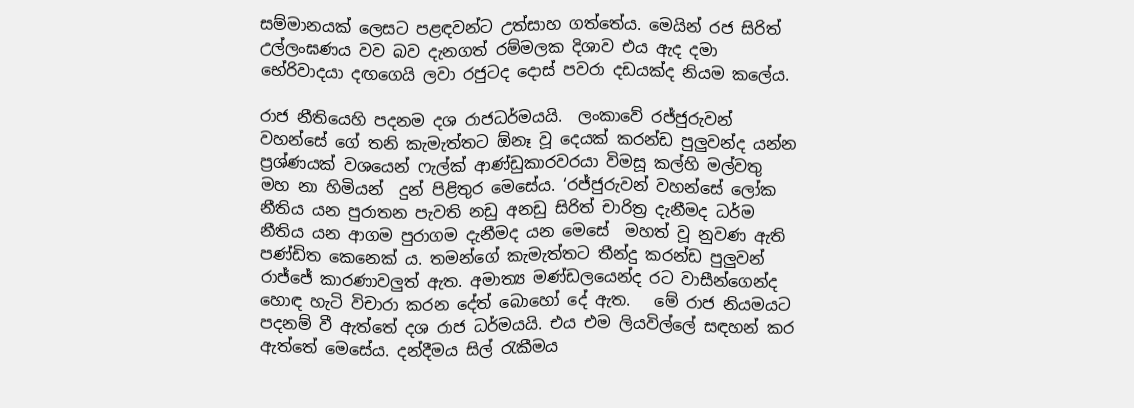සම්මානයක් ලෙසට පළඳවන්ට උත්සාහ ගත්තේය. මෙයින් රජ සිරිත් උල්ලංඝණය වව බව දැනගත් රම්මලක දිශාව එය ඇද දමා භේරිවාදයා දඟගෙයි ලවා රජුටද දොස් පවරා දඩයක්ද නියම කලේය.

රාජ නීතියෙහි පදනම දශ රාජධර්මයයි.  ලංකාවේ රජ්ජුරුවන් වහන්සේ ගේ තනි කැමැත්තට ඕනෑ වූ දෙයක් කරන්ඩ පුලුවන්ද යන්න ප්‍රශ්ණයක් වශයෙන් ෆැල්ක් ආණ්ඩුකාරවරයා විමසූ කල්හි මල්වතු මහ නා හිමියන්  දුන් පිළිතුර මෙසේය. ‘රජ්ජුරුවන් වහන්සේ ලෝක නීතිය යන පුරාතන පැවති නඩු අනඩු සිරිත් චාරිත්‍ර දැනීමද ධර්ම නීතිය යන ආගම පුරාගම දැනීමද යන මෙසේ  මහත් වූ නුවණ ඇති පණ්ඩිත කෙනෙක් ය. තමන්ගේ කැමැත්තට තීන්දු කරන්ඩ පුලුවන් රාජ්ජේ කාරණාවලුත් ඇත. අමාත්‍ය මණ්ඩලයෙන්ද රට වාසීන්ගෙන්ද හොඳ හැටි විචාරා කරන දේත් බොහෝ දේ ඇත.   මේ රාජ නියමයට පදනම් වී ඇත්තේ දශ රාජ ධර්මයයි. එය එම ලියවිල්ලේ සඳහන් කර ඇත්තේ මෙසේය. දන්දීමය සිල් රැකීමය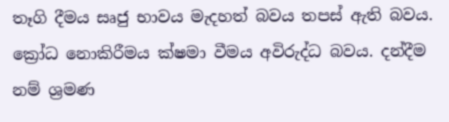තෑගි දීමය සෘජු භාවය මැදහත් බවය තපස් ඇති බවය. ක්‍රෝධ නොකිරීමය ක්ෂමා වීමය අවිරුද්ධ බවය. දන්දීම නම් ශ්‍රමණ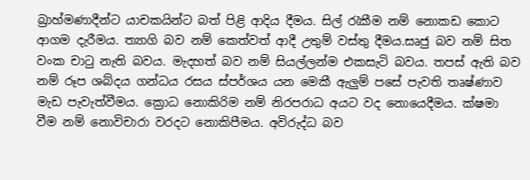බ්‍රාහ්මණාදීන්ට යාචකයින්ට බත් පිළි ආදිය දීමය. සිල් රැකීම නම් නොකඩ කොට ආගම දැරීමය. ත්‍යාගි බව නම් කෙත්වත් ආදී උතුම් වස්තු දීමය.සෘජු බව නම් සිත වංක චාටු නැති බවය. මැදහත් බව නම් සියල්ලන්ම එකසැටි බවය. තපස් ඇති බව නම් රූප ශබ්දය ගන්ධය රසය ස්පර්ශය යන මෙකී ඇලුම් පසේ පැවති තෘෂ්ණාව මැඩ පැවැත්වීමය. ක්‍රොධ නොකිරිම නම් නිරපරාධ අයට වද නොයෙදීමය. ක්ෂමා වීම නම් නොවිචාරා වරදට නොකිපීමය. අවිරුද්ධ බව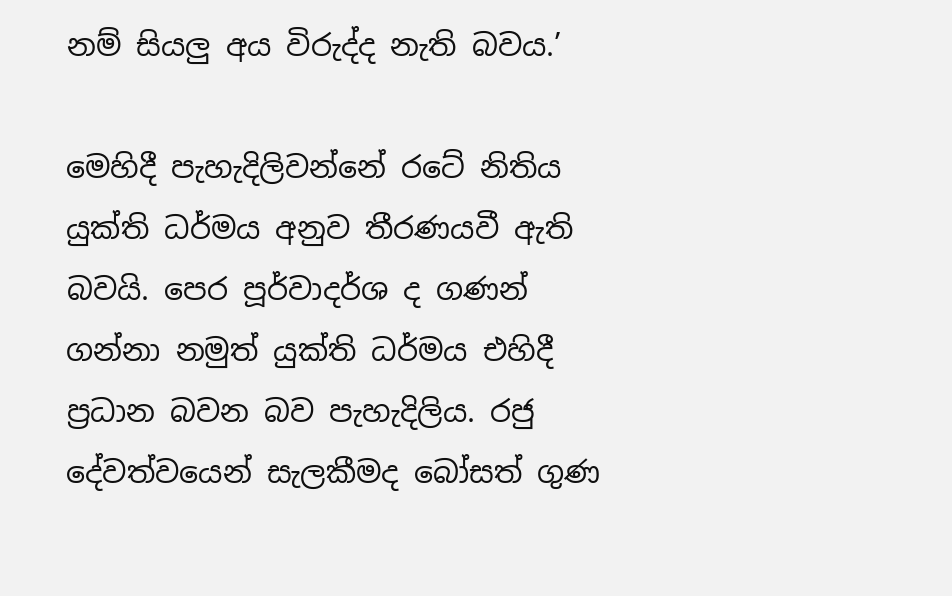නම් සියලු අය විරුද්ද නැති බවය.’

මෙහිදී පැහැදිලිවන්නේ රටේ නිතිය යුක්ති ධර්මය අනුව තීරණයවී ඇති බවයි. පෙර පූර්වාදර්ශ ද ගණන් ගන්නා නමුත් යුක්ති ධර්මය එහිදී ප්‍රධාන බවන බව පැහැදිලිය. රජු දේවත්වයෙන් සැලකීමද බෝසත් ගුණ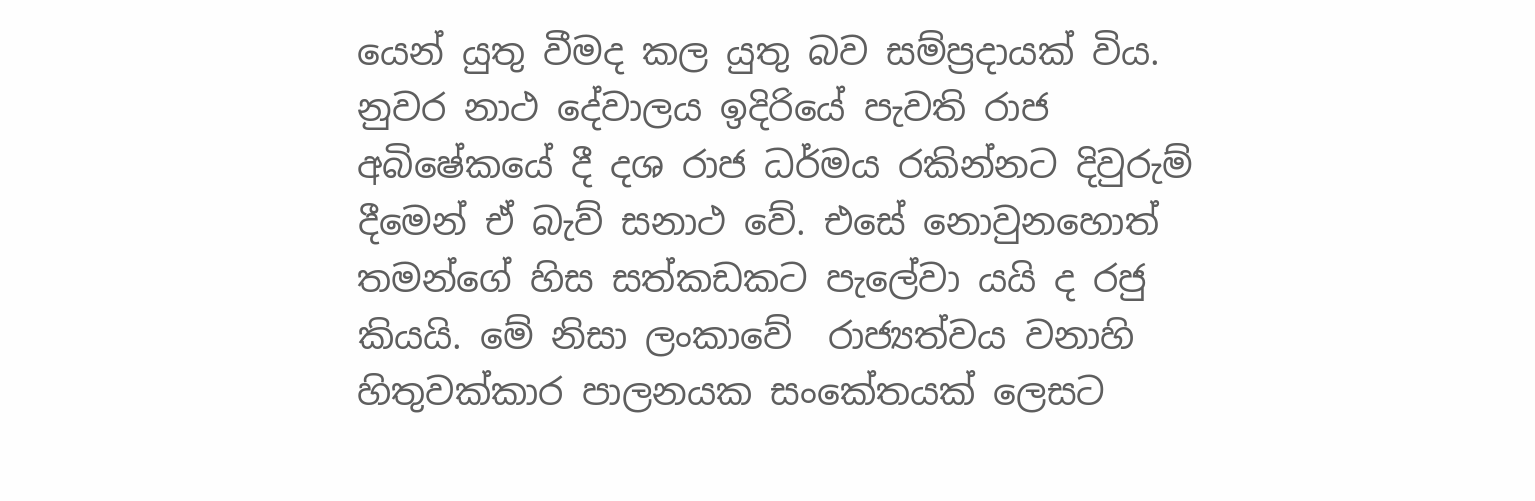යෙන් යුතු වීමද කල යුතු බව සම්ප්‍රදායක් විය. නුවර නාථ දේවාලය ඉදිරියේ පැවති රාජ අබිෂේකයේ දී දශ රාජ ධර්මය රකින්නට දිවුරුම් දීමෙන් ඒ බැව් සනාථ වේ. එසේ නොවුනහොත් තමන්ගේ හිස සත්කඩකට පැලේවා යයි ද රජු කියයි. මේ නිසා ලංකාවේ  රාජ්‍යත්වය වනාහි හිතුවක්කාර පාලනයක සංකේතයක් ලෙසට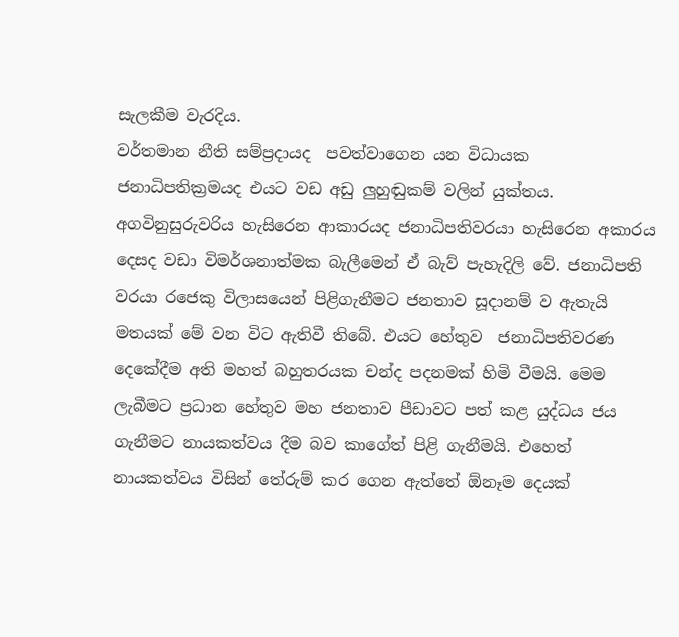සැලකීම වැරදිය.
වර්තමාන නීති සම්ප්‍රදායද  පවත්වාගෙන යන විධායක ජනාධිපතික්‍රමයද එයට වඩ අඩු ලුහුඬුකම් වලින් යුක්තය. අගවිනුසුරුවරිය හැසිරෙන ආකාරයද ජනාධිපතිවරයා හැසිරෙන අකාරය දෙසද වඩා විමර්ශනාත්මක බැලීමෙන් ඒ බැව් පැහැදිලි වේ. ජනාධිපති වරයා රජෙකු විලාසයෙන් පිළිගැනීමට ජනතාව සූදානම් ව ඇතැයි මතයක් මේ වන විට ඇතිවී තිබේ. එයට හේතුව  ජනාධිපතිවරණ දෙකේදීම අති මහත් බහුතරයක චන්ද පදනමක් හිමි වීමයි. මෙම ලැබීමට ප්‍රධාන හේතුව මහ ජනතාව පීඩාවට පත් කළ යුද්ධය ජය ගැනීමට නායකත්වය දීම බව කාගේත් පිළි ගැනීමයි. එහෙත් නායකත්වය විසින් තේරුම් කර ගෙන ඇත්තේ ඕනෑම දෙයක්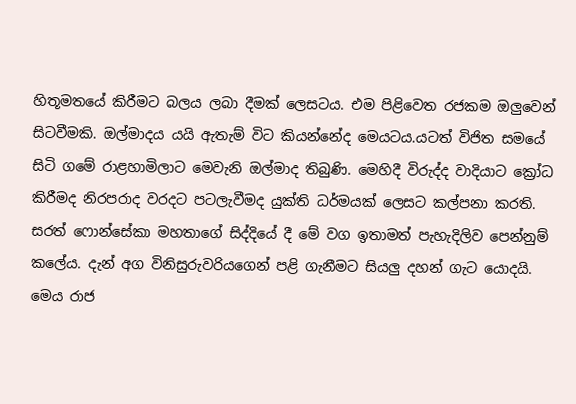හිතූමතයේ කිරීමට බලය ලබා දීමක් ලෙසටය. එම පිළිවෙත රජකම ඔලුවෙන් සිටවීමකි. ඔල්මාදය යයි ඇතැම් විට කියන්නේද මෙයටය.යටත් විජිත සමයේ සිටි ගමේ රාළහාමිලාට මෙවැනි ඔල්මාද තිබුණි. මෙහිදී විරුද්ද වාදියාට ක්‍රෝධ කිරීමද නිරපරාද වරදට පටලැවීමද යුක්ති ධර්මයක් ලෙසට කල්පනා කරති. සරත් ෆොන්සේකා මහතාගේ සිද්දියේ දී මේ වග ඉතාමත් පැහැදිලිව පෙන්නුම් කලේය. දැන් අග විනිසුරුවරියගෙන් පළි ගැනීමට සියලු දහන් ගැට යොදයි. මෙය රාජ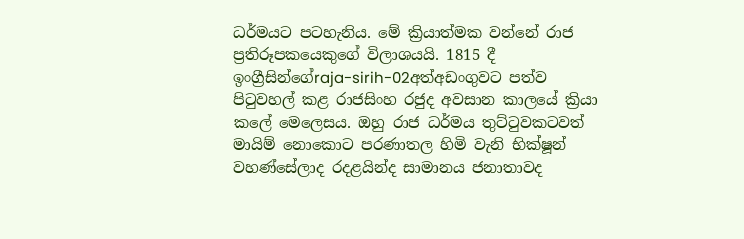ධර්මයට පටහැනිය. මේ ක්‍රියාත්මක වන්නේ රාජ ප්‍රතිරූපකයෙකුගේ විලාශයයි. 1815 දී ඉංග්‍රීසින්ගේraja-sirih-02අත්අඩංගුවට පත්ව පිටුවහල් කළ රාජසිංහ රජුද අවසාන කාලයේ ක්‍රියා කලේ මෙලෙසය. ඔහු රාජ ධර්මය තුට්ටුවකටවත් මායිම් නොකොට පරණාතල හිමි වැනි භික්ෂූන් වහණ්සේලාද රදළයින්ද සාමානය ජනාතාවද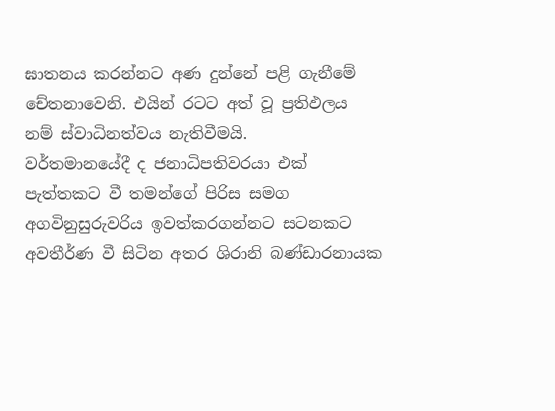ඝාතනය කරන්නට අණ දුන්නේ පළි ගැනීමේ චේතනාවෙනි. එයින් රටට අත් වූ ප්‍රතිඵලය නම් ස්වාධිනත්වය නැතිවීමයි.
වර්තමානයේදී ද ජනාධිපතිවරයා එක් පැත්තකට වී තමන්ගේ පිරිස සමග අගවිනුසුරුවරිය ඉවත්කරගන්නට සටනකට අවතීර්ණ වී සිටින අතර ශිරානි බණ්ඩාරනායක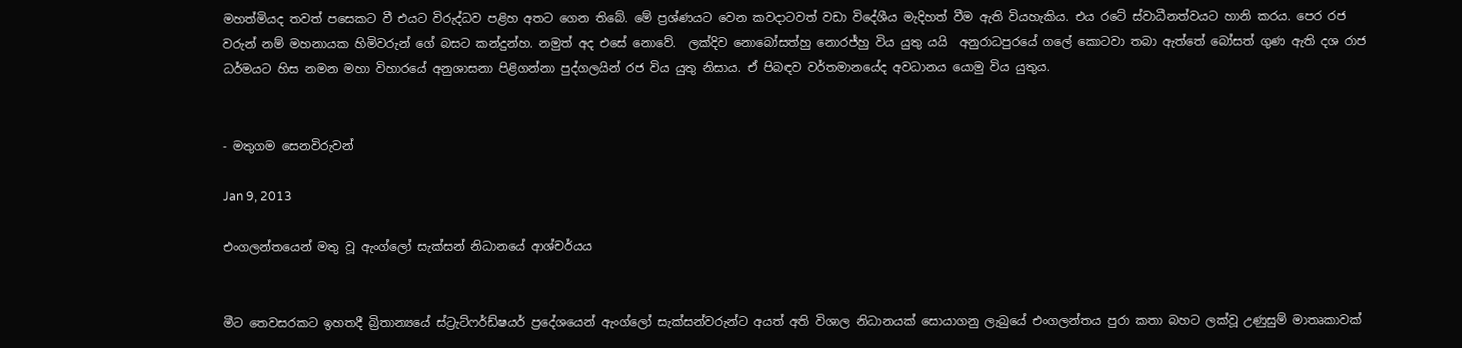මහත්මියද තවත් පසෙකට වී එයට විරුද්ධව පළිහ අතට ගෙන තිබේ. මේ ප්‍රශ්ණයට වෙන කවදාටවත් වඩා විදේශීය මැදිහත් වීම ඇති වියහැකිය. එය රටේ ස්වාධීනත්වයට හානි කරය. පෙර රජ වරුන් නම් මහනායක හිමිවරුන් ගේ බසට කන්දුන්හ. නමුත් අද එසේ නොවේ.  ලක්දිව නොබෝසත්හු නොරජ්හු විය යුතු යයි  අනුරාධපුරයේ ගලේ කොටවා තබා ඇත්තේ බෝසත් ගුණ ඇති දශ රාජ ධර්මයට හිස නමන මහා විහාරයේ අනුශාසනා පිළිගන්නා පුද්ගලයින් රජ විය යුතු නිසාය. ඒ පිබඳව වර්තමානයේද අවධානය යොමු විය යුතුය.


- මතුගම සෙනවිරුවන්

Jan 9, 2013

එංගලන්තයෙන් මතු වූ ඇංග්ලෝ සැක්සන් නිධානයේ ආශ්චර්යය


මීට තෙවසරකට ඉහතදී බ්‍රිතාන්‍යයේ ස්ට්‍රැට්ෆර්ඩ්ෂයර් ප්‍රදේශයෙන් ඇංග්ලෝ සැක්සන්වරුන්ට අයත් අති විශාල නිධානයක් සොයාගනු ලැබුයේ එංගලන්තය පුරා කතා බහට ලක්වූ උණුසුම් මාතෘකාවක්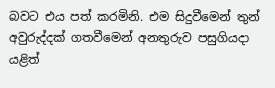බවට එය පත් කරමිනි. එම සිදුවීමෙන් තුන් අවුරුද්දක් ගතවීමෙන් අනතුරුව පසුගියදා යළිත්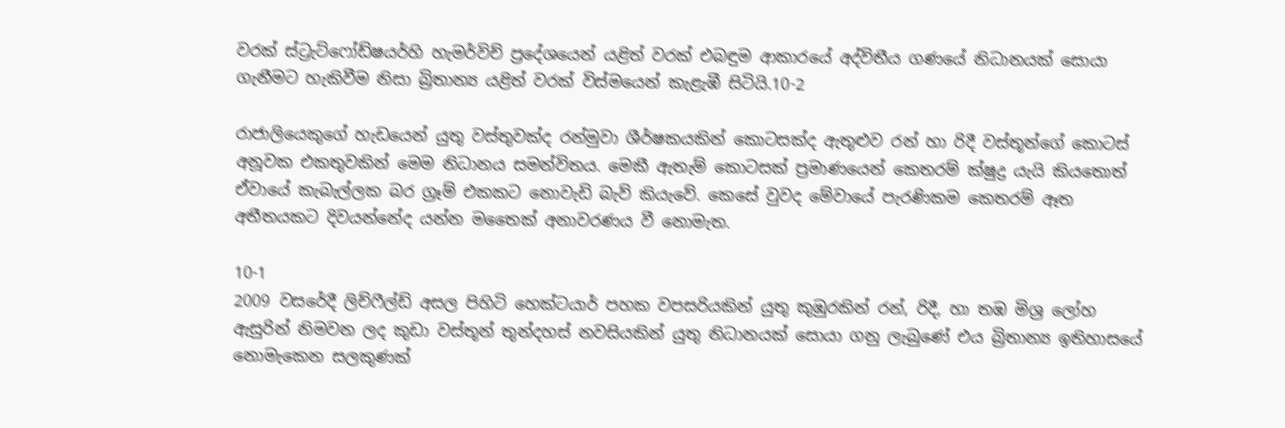වරක් ස්ට්‍රැට්ෆෝඩ්ෂයර්හි හැමර්විච් ප්‍රදේශයෙන් යළිත් වරක් එබඳුම ආකාරයේ අද්විතීය ගණයේ නිධානයක් සොයා ගැනීමට හැකිවීම නිසා බ්‍රිතාන්‍ය යළිත් වරක් විස්මයෙන් කැළැඹී සිටියි.10-2

රාජාලියෙකුගේ හැඩයෙන් යුතු වස්තුවක්ද රන්මුවා ශීර්ෂකයකින් කොටසක්ද ඇතුළුව රන් හා රිදී වස්තූන්ගේ කොටස් අනූවක එකතුවකින් මෙම නිධානය සමන්විතය. මෙකී ඇතැම් කොටසක් ප්‍රමාණයෙන් කෙතරම් ක්ෂුද්‍ර යැයි කියතොත් ඒවායේ කැබැල්ලක බර ග්‍රෑම් එකකට නොවැඩි බැව් කියැවේ. කෙසේ වුවද මේවායේ පැරණිකම කෙතරම් ඈත අතීතයකට දිවයන්නේද යන්න මතෛක් අනාවරණය වී නොමැත.

10-1
2009 වසරේදී ලිච්ෆීල්ඩ් අසල පිහිටි හෙක්ටයාර් පහක වපසරියකින් යුතු කුඹුරකින් රන්, රිදී, හා තඹ මිශ්‍ර ලෝහ ඇසුරින් නිමවන ලද කුඩා වස්තූන් තුන්දහස් නවසියකින් යුතු නිධානයක් සොයා ගනු ලැබුණේ එය බ්‍රිතාන්‍ය ඉතිහාසයේ නොමැකෙන සලකුණක්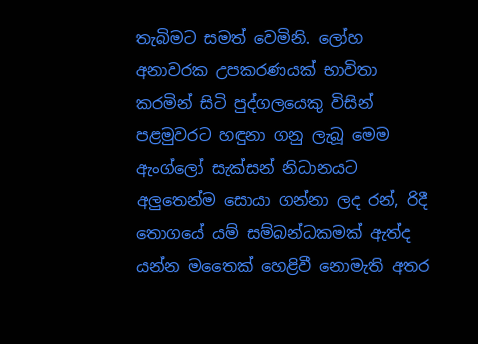තැබිමට සමත් වෙමිනි. ලෝහ අනාවරක උපකරණයක් භාවිතා කරමින් සිටි පුද්ගලයෙකු විසින් පළමුවරට හඳුනා ගනු ලැබූ මෙම ඇංග්ලෝ සැක්සන් නිධානයට අලුතෙන්ම සොයා ගන්නා ලද රන්, රිදී තොගයේ යම් සම්බන්ධකමක් ඇත්ද යන්න මතෛක් හෙළිවී නොමැති අතර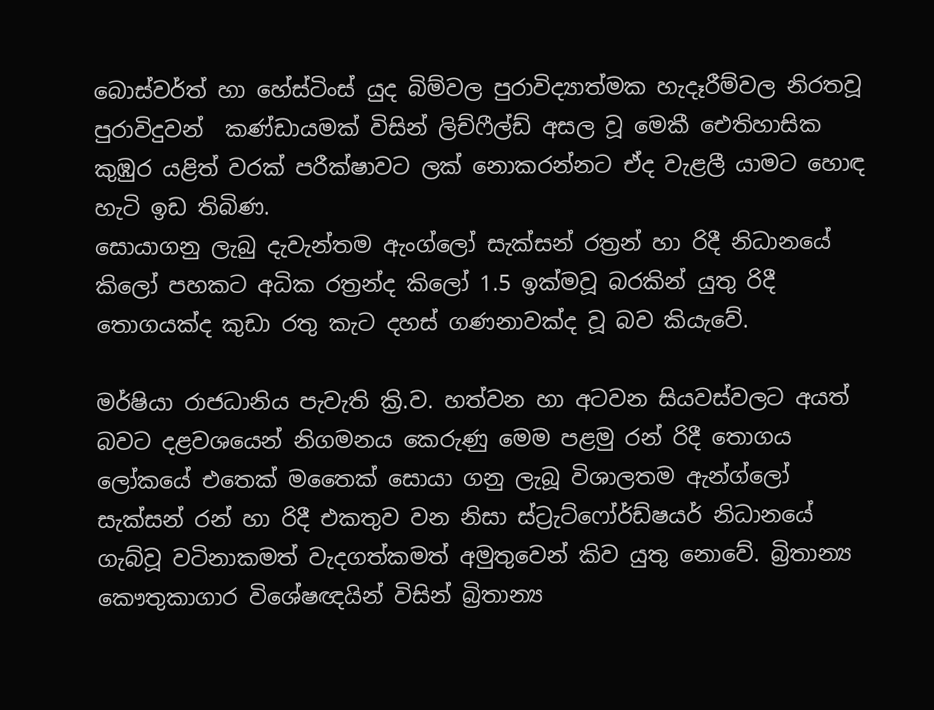බොස්වර්ත් හා හේස්ටිංස් යුද බිම්වල පුරාවිද්‍යාත්මක හැදෑරීම්වල නිරතවූ පුරාවිදුවන්  කණ්ඩායමක් විසින් ලිච්ෆීල්ඩ් අසල වූ මෙකී ඓතිහාසික කුඹුර යළිත් වරක් පරීක්ෂාවට ලක් නොකරන්නට ඒද වැළලී යාමට හොඳ හැටි ඉඩ තිබිණ.
සොයාගනු ලැබු දැවැන්තම ඇංග්ලෝ සැක්සන් රත්‍රන් හා රිදී නිධානයේ කිලෝ පහකට අධික රත්‍රන්ද කිලෝ 1.5 ඉක්මවූ බරකින් යුතු රිදී තොගයක්ද කුඩා රතු කැට දහස් ගණනාවක්ද වූ බව කියැවේ.

මර්ෂියා රාජධානිය පැවැති ක්‍රි.ව. හත්වන හා අටවන සියවස්වලට අයත් බවට දළවශයෙන් නිගමනය කෙරුණු මෙම පළමු රන් රිදී තොගය ලෝකයේ එතෙක් මතෛක් සොයා ගනු ලැබූ විශාලතම ඇන්ග්ලෝ සැක්සන් රන් හා රිදී එකතුව වන නිසා ස්ට්‍රැට්ෆෝර්ඩ්ෂයර් නිධානයේ ගැබ්වූ වටිනාකමත් වැදගත්කමත් අමුතුවෙන් කිව යුතු නොවේ. බ්‍රිතාන්‍ය කෞතුකාගාර විශේෂඥයින් විසින් බ්‍රිතාන්‍ය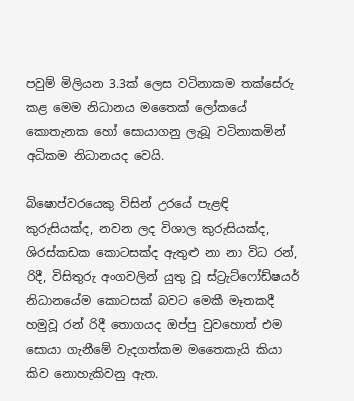පවුම් මිලියන 3.3ක් ලෙස වටිනාකම තක්සේරු කළ මෙම නිධානය මතෛක් ලෝකයේ කොතැනක හෝ සොයාගනු ලැබූ වටිනාකමින් අධිකම නිධානයද වෙයි.

බිෂොප්වරයෙකු විසින් උරයේ පැළඳි කුරුසියක්ද, නවන ලද විශාල කුරුසියක්ද, ශිරස්කඩක කොටසක්ද ඇතුළු නා නා විධ රන්, රිදී, විසිතුරු අංගවලින් යුතු වූ ස්ට්‍රැට්ෆෝඩ්ෂයර් නිධානයේම කොටසක් බවට මෙකී මෑතකදී හමුවූ රන් රිදී තොගයද ඔප්පු වුවහොත් එම සොයා ගැනීමේ වැදගත්කම මතෛකැයි කියා කිව නොහැකිවනු ඇත.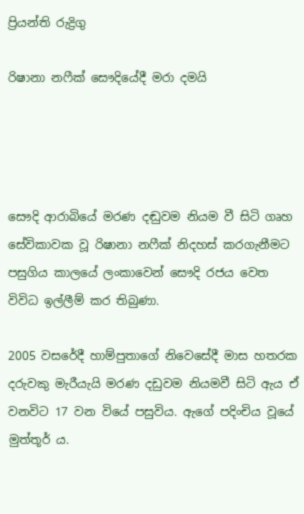ප්‍රියන්ති රුද්‍රිගු

රිෂානා නෆීක් සෞදියේදී මරා දමයි




සෞදි ආරාබියේ මරණ දඬුවම නියම වී සිටි ගෘහ සේවිකාවක වූ රිෂානා නෆීක් නිදහස් කරගැනීමට පසුගිය කාලයේ ලංකාවෙන් සෞදි රජය වෙත විවිධ ඉල්ලීම් කර තිබුණා.

2005 වසරේදී හාම්පුතාගේ නිවෙසේදී මාස හතරක දරුවකු මැරීයැයි මරණ දඩුවම නියමවී සිටි ඇය ඒ වනවිට 17 වන වියේ පසුවිය. ඇගේ පදිංචිය වූයේ මුත්තූර් ය.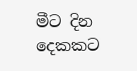මීට දින දෙකකට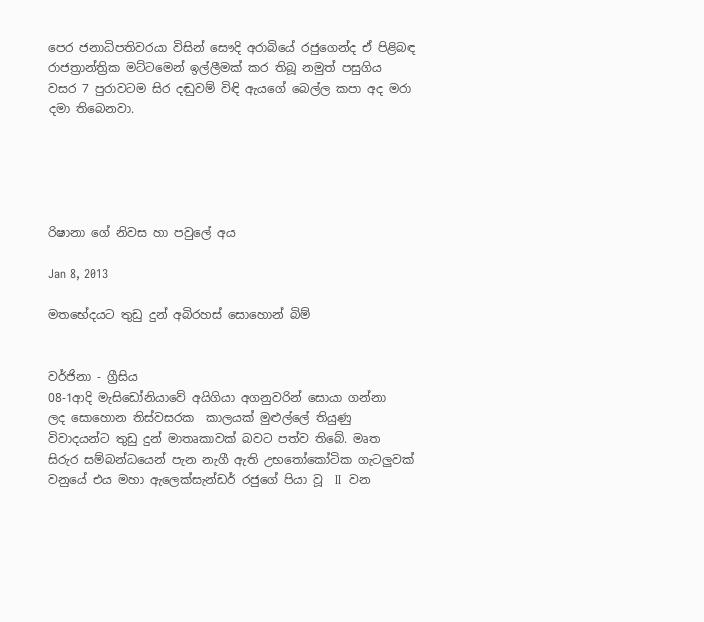පෙර ජනාධිපතිවරයා විසින් සෞදි අරාබියේ රජුගෙන්ද ඒ පිළිබඳ රාජත්‍රාන්ත්‍රික මට්ටමෙන් ඉල්ලීමක් කර තිබූ නමුත් පසුගිය වසර 7 පුරාවටම සිර දඬුවම් විඳි ඇයගේ බෙල්ල කපා අද මරා දමා තිබෙනවා.





රිෂානා ගේ නිවස හා පවුලේ අය

Jan 8, 2013

මතභේදයට තුඩු දුන් අබිරහස් සොහොන් බිම්


වර්ජිනා - ග්‍රීසිය
08-1ආදි මැසිඩෝනියාවේ අයිගියා අගනුවරින් සොයා ගන්නා  ලද සොහොන තිස්වසරක  කාලයක් මුළුල්‍ලේ තියුණු විවාදයන්ට තුඩු දුන් මාතෘකාවක් බවට පත්ව තිබේ. මෘත සිරුර සම්බන්ධයෙන් පැන නැගී ඇති උභතෝකෝටික ගැටලුවක් වනුයේ එය මහා ඇලෙක්සැන්ඩර් රජුගේ පියා වූ  II  වන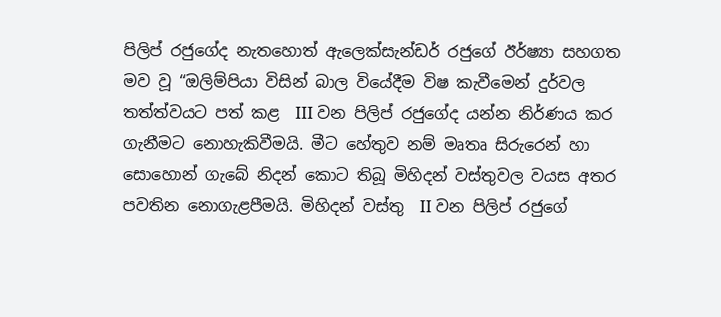පිලිප් රජුගේද නැතහොත් ඇලෙක්සැන්ඩර් රජුගේ ඊර්ෂ්‍යා සහගත මව වූ “ඔලිම්පියා විසින් බාල වියේදීම විෂ කැවීමෙන් දුර්වල තත්ත්වයට පත් කළ  III වන පිලිප් රජුගේද යන්න නිර්ණය කර ගැනීමට නොහැකිවීමයි. මීට හේතුව නම් මෘතෘ සිරුරෙන් හා සොහොන් ගැබේ නිදන් කොට තිබූ මිහිදන් වස්තුවල වයස අතර  පවතින නොගැළපීමයි. මිහිදන් වස්තු  II වන පිලිප් රජුගේ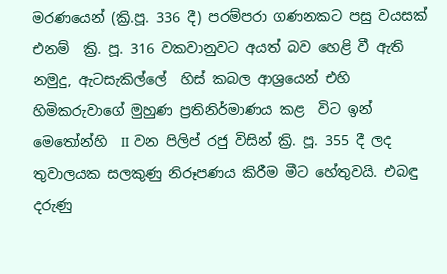මරණයෙන් (ක්‍රි.පූ. 336 දී) පරම්පරා ගණනකට පසු වයසක් එනම්  ක්‍රි. පූ. 316 වකවානුවට අයත් බව හෙළි වී ඇති නමුදු, ඇටසැකිල්‍ලේ  හිස් කබල ආශ්‍රයෙන් එහි හිමිකරුවාගේ මුහුණ ප්‍රතිනිර්මාණය කළ  විට ඉන් මෙතෝන්හි  II වන පිලිප් රජු විසින් ක්‍රි. පූ. 355 දී ලද තුවාලයක සලකුණු නිරූපණය කිරීම මීට හේතුවයි. එබඳු දරුණු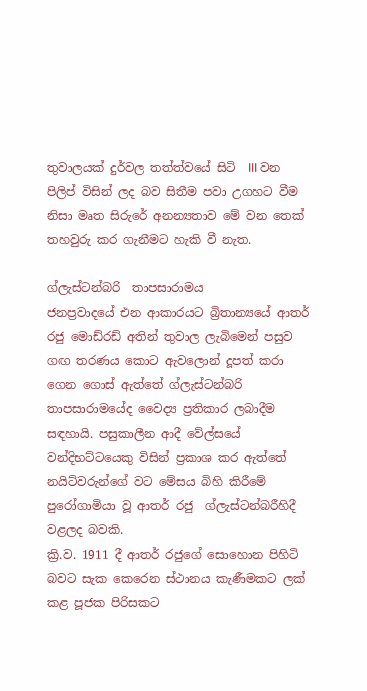තුවාලයක් දුර්වල තත්ත්වයේ සිටි  III වන පිලිප් විසින් ලද බව සිතීම පවා උගහට වීම නිසා මෘත සිරුරේ අනන්‍යතාව මේ වන තෙක් තහවුරු කර ගැනීමට හැකි වී නැත.

ග්ලැස්ටන්බරි  තාපසාරාමය
ජනප්‍රවාදයේ එන ආකාරයට බ්‍රිතාන්‍යයේ ආතර් රජු මොඩ්රඩ් අතින් තුවාල ලැබිමෙන් පසුව ගඟ තරණය කොට ඇවලොන් දූපත් කරා ගෙන ගොස් ඇත්තේ ග්ලැස්ටන්බරි තාපසාරාමයේද වෛද්‍ය ප්‍රතිකාර ලබාදීම  සඳහායි. පසුකාලීන ආදී වේල්සයේ වන්දිභට්ටයෙකු විසින් ප්‍රකාශ කර ඇත්තේ නයිට්වරුන්ගේ වට මේසය බිහි කිරීමේ පුරෝගාමියා වූ ආතර් රජු  ග්ලැස්ටන්බරීහිදී වළලද බවකි.
ක්‍රි.ව. 1911 දී ආතර් රජුගේ සොහොන පිහිටි බවට සැක කෙරෙන ස්ථානය කැණීමකට ලක් කළ පූජක පිරිසකට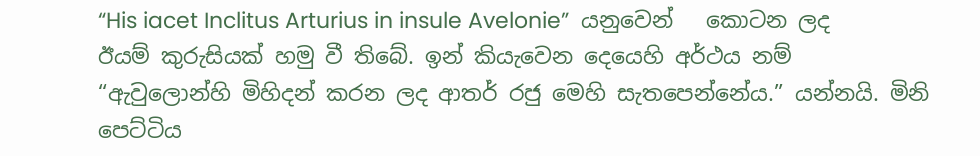“His iacet Inclitus Arturius in insule Avelonie”  යනුවෙන්   කොටන ලද ඊයම් කුරුසියක් හමු වී තිබේ. ඉන් කියැවෙන දෙයෙහි අර්ථය නම් “ඇවුලොන්හි මිහිදන් කරන ලද ආතර් රජු මෙහි සැතපෙන්නේය.” යන්නයි. මිනි පෙට්ටිය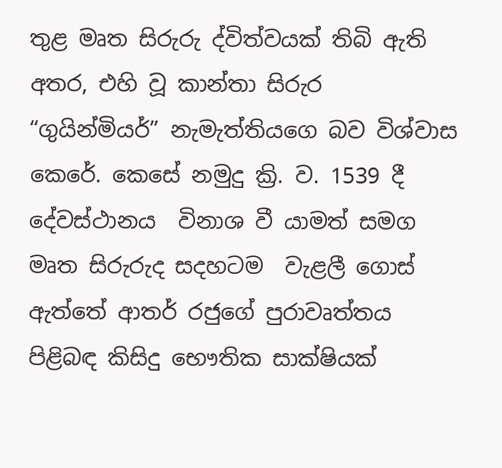තුළ මෘත සිරුරු ද්විත්වයක් තිබි ඇති අතර, එහි වූ කාන්තා සිරුර “ගුයින්මියර්” නැමැත්තියගෙ බව විශ්වාස කෙරේ. කෙසේ නමුදු ක්‍රි. ව. 1539 දී දේවස්ථානය  විනාශ වී යාමත් සමග මෘත සිරුරුද සදහටම  වැළලී ගොස් ඇත්තේ ආතර් රජුගේ පුරාවෘත්තය පිළිබඳ කිසිදු භෞතික සාක්ෂියක්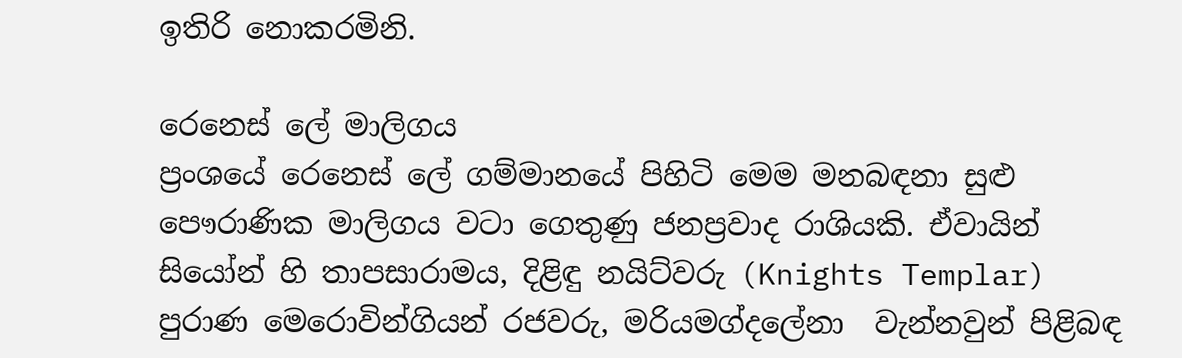ඉතිරි නොකරමිනි.

රෙනෙස් ‍ලේ මාලිගය
ප්‍රංශයේ රෙනෙස් ‍ලේ ගම්මානයේ පිහිටි මෙම මනබඳනා සුළු පෞරාණික මාලිගය වටා ගෙතුණු ජනප්‍රවාද රාශියකි. ඒවායින්  සියෝන් හි තාපසාරාමය, දිළිඳු නයිට්වරු (Knights Templar)  පුරාණ මෙරොවින්ගියන් රජවරු, මරියමග්ද‍ලේනා  වැන්නවුන් පිළිබඳ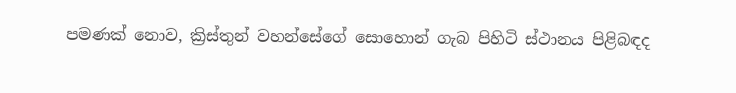පමණක් නොව, ක්‍රිස්තුන් වහන්සේගේ සොහොන් ගැබ පිහිටි ස්ථානය පිළිබඳද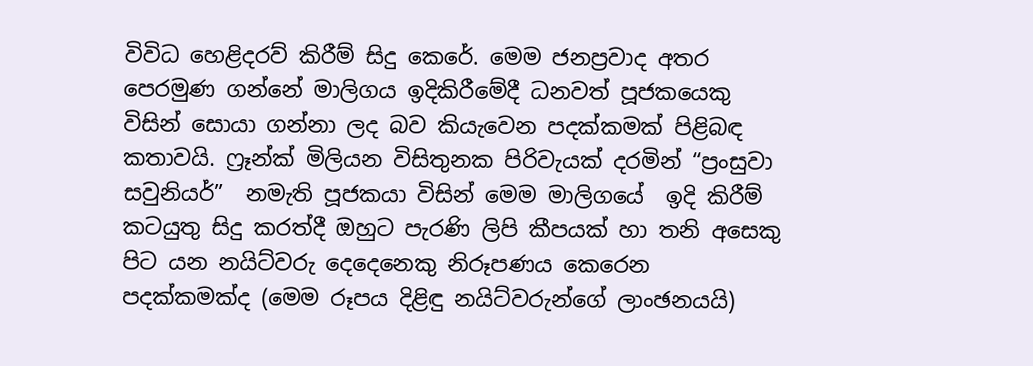විවිධ හෙළිදරව් කිරීම් සිදු කෙරේ. මෙම ජනප්‍රවාද අතර  පෙරමුණ ගන්නේ මාලිගය ඉදිකිරීමේදී ධනවත් පූජකයෙකු විසින් සොයා ගන්නා ලද බව කියැවෙන පදක්කමක් පිළිබඳ කතාවයි. ෆ්‍රෑන්ක් මිලියන විසිතුනක පිරිවැයක් දරමින් “ප්‍රංසුවා සවුනියර්”  නමැති පූජකයා විසින් මෙම මාලිගයේ  ඉදි කිරීම් කටයුතු සිදු කරත්දී ඔහුට පැරණි ලිපි කීපයක් හා තනි අසෙකු පිට යන නයිට්වරු දෙදෙනෙකු නිරූපණය කෙරෙන පදක්කමක්ද (මෙම රූපය දිළිඳු නයිට්වරුන්ගේ ලාංඡනයයි)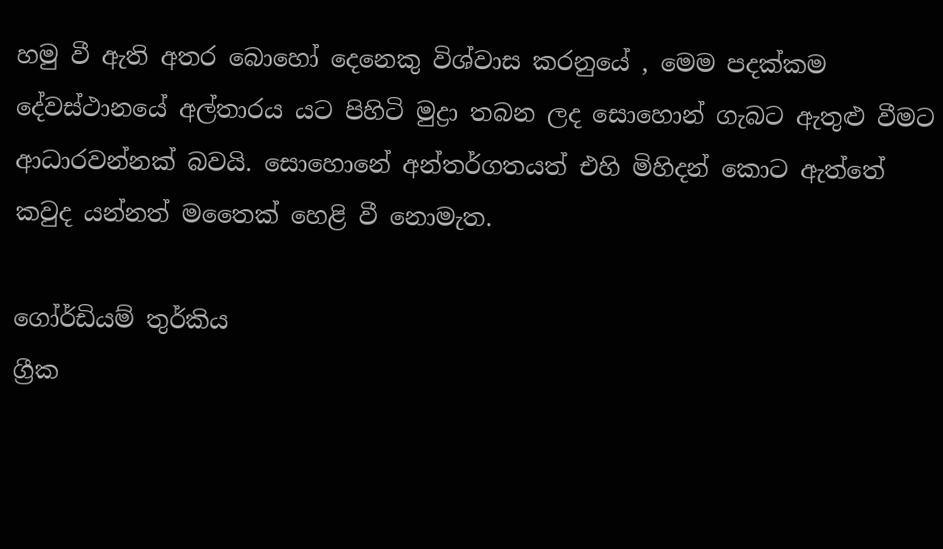හමු වී ඇති අතර බොහෝ දෙනෙකු විශ්වාස කරනුයේ , මෙම පදක්කම දේවස්ථානයේ අල්තාරය යට පිහිටි මුද්‍රා තබන ලද සොහොන් ගැබට ඇතුළු වීමට ආධාරවන්නක් බවයි. සොහොනේ අන්තර්ගතයත් එහි මිහිදන් කොට ඇත්තේ  කවුද යන්නත් මතෛක් හෙළි වී නොමැත.

ගෝර්ඩියම් තුර්කිය
ග්‍රීක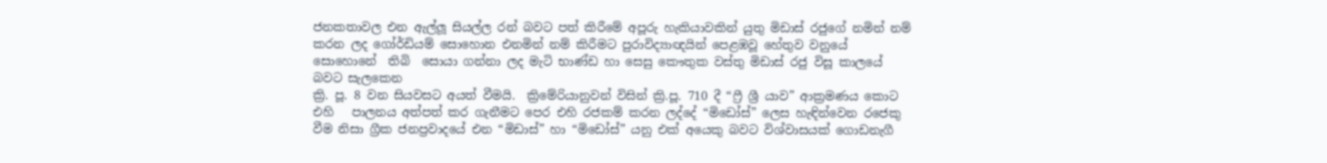ජනකතාවල එන ඇල්ලූ සියල්ල රන් බවට පත් කිරීමේ අපූරු හැකියාවකින් යුතු මිඩාස් රජුගේ නමින් නම් කරන ලද ගෝර්ඩියම් සොහොන එනමින් නම් කිරීමට පුරාවිද්‍යාඥයින් පෙළඹවූ හේතුව වනුයේ සොහොනේ  තිබි  සොයා ගන්නා ලද මැටි භාණ්ඩ හා සෙසු කෞතුක වස්තු මිඩාස් රජු විසූ කාලයේ බවට සැලකෙන
ක්‍රි. පූ. 8 වන සියවසට අයත් වීමයි.  ක්‍රිමේරියානුවන් විසින් ක්‍රි.පූ. 710 දී “ෆ්‍රී ශ්‍රී යාව” ආක්‍රමණය කොට එහි   පාලනය අත්පත් කර ගැනීමට පෙර එහි රජකම් කරන ලද්දේ “මිඩෝස්” ලෙස හැඳින්වෙන රජෙකු වීම නිසා ග්‍රීක ජනප්‍රවාදයේ එන “මිඩාස්” හා “මිඩෝස්” යනු එක් අයෙකු බවට විශ්වාසයක් ගොඩනැගී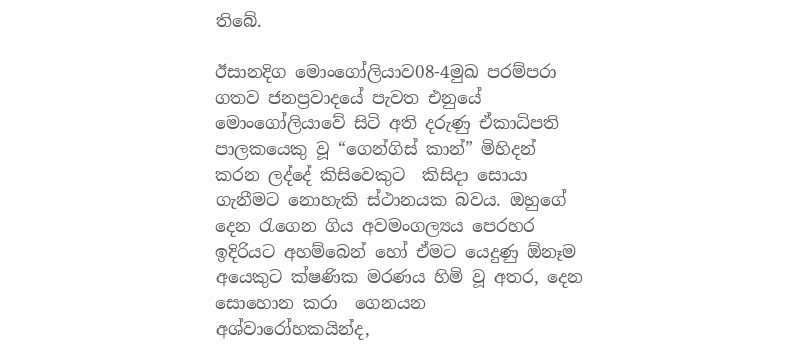තිබේ.

ඊසානදිග මොංගෝලියාව08-4මුඛ පරම්පරා ගතව ජනප්‍රවාදයේ පැවත එනුයේ මොංගෝලියාවේ සිටි අති දරුණු ඒකාධිපති පාලකයෙකු වූ “ගෙන්ගිස් කාන්” මිහිදන් කරන ලද්දේ කිසිවෙකුට  කිසිදා සොයා ගැනීමට නොහැකි ස්ථානයක බවය. ඔහුගේ දෙන රැගෙන ගිය අවමංගල්‍යය පෙරහර ඉදිරියට අහම්බෙන් හෝ ඒමට යෙදුණු ඕනෑම අයෙකුට ක්ෂණික මරණය හිමි වූ අතර, දෙන සොහොන කරා  ගෙනයන  අශ්වාරෝහකයින්ද,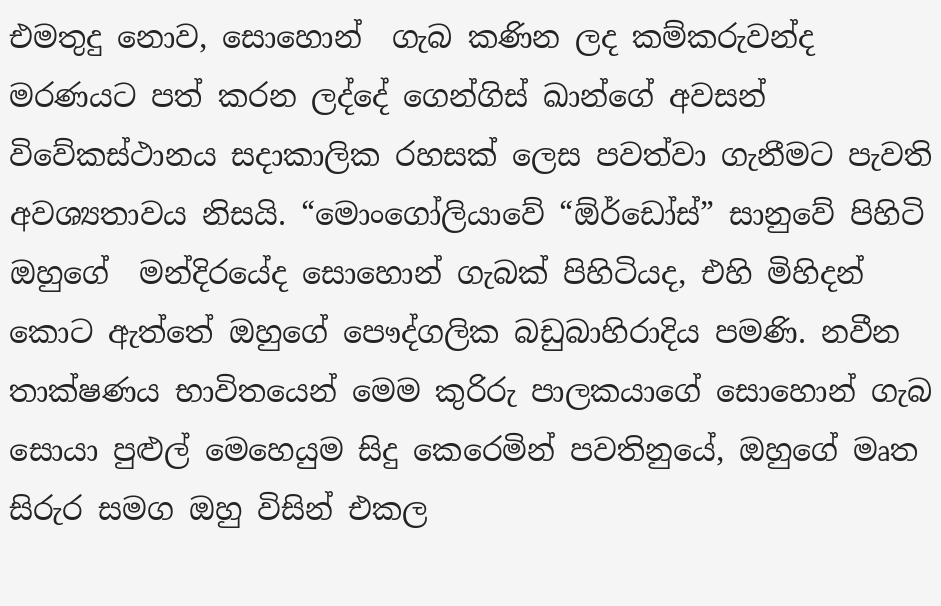එමතුදු නොව, සොහොන්  ගැබ කණින ලද කම්කරුවන්ද මරණයට පත් කරන ලද්දේ ගෙන්ගිස් ඛාන්ගේ අවසන් විවේකස්ථානය සදාකාලික රහසක් ලෙස පවත්වා ගැනීමට පැවති අවශ්‍යතාවය නිසයි. “මොංගෝලියාවේ “ඕර්ඩෝස්” සානුවේ පිහිටි ඔහුගේ  මන්දිරයේද සොහොන් ගැබක් පිහිටියද, එහි මිහිදන් කොට ඇත්තේ ඔහුගේ පෞද්ගලික බඩුබාහිරාදිය පමණි. නවීන තාක්ෂණය භාවිතයෙන් මෙම කුරිරු පාලකයාගේ සොහොන් ගැබ සොයා පුළුල් මෙහෙයුම සිදු කෙරෙමින් පවතිනුයේ, ඔහුගේ මෘත සිරුර සමග ඔහු විසින් එකල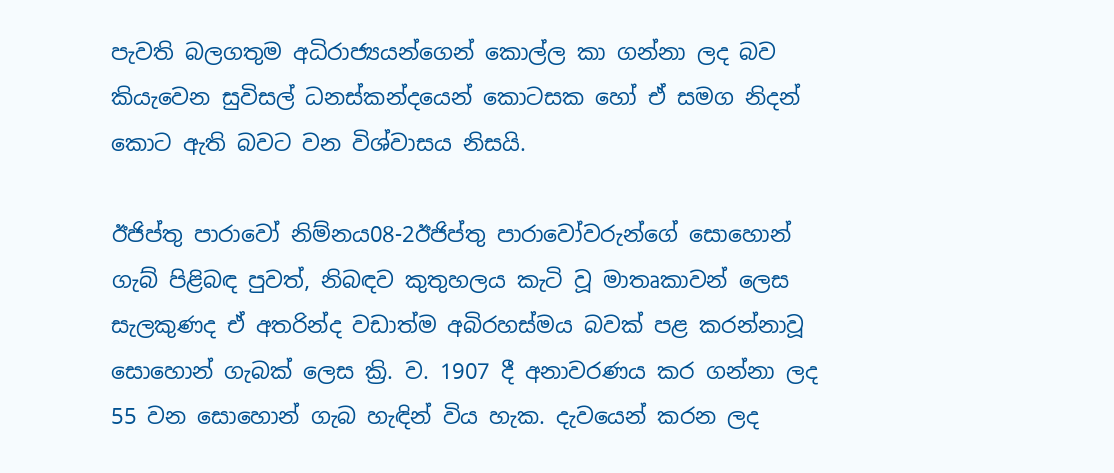පැවති බලගතුම අධිරාජ්‍යයන්ගෙන් කොල්ල කා ගන්නා ලද බව කියැවෙන සුවිසල් ධනස්කන්දයෙන් කොටසක හෝ ඒ සමග නිදන් කොට ඇති බවට වන විශ්වාසය නිසයි.

ඊජිප්තු පාරාවෝ නිම්නය08-2ඊජිප්තු පාරාවෝවරුන්ගේ සොහොන් ගැබ් පිළිබඳ පුවත්, නිබඳව කුතුහලය කැටි වූ මාතෘකාවන් ලෙස සැලකුණද ඒ අතරින්ද වඩාත්ම අබිරහස්මය බවක් පළ කරන්නාවූ සොහොන් ගැබක් ලෙස ක්‍රි. ව. 1907 දී අනාවරණය කර ගන්නා ලද 55 වන සොහොන් ගැබ හැඳින් විය හැක. දැවයෙන් කරන ලද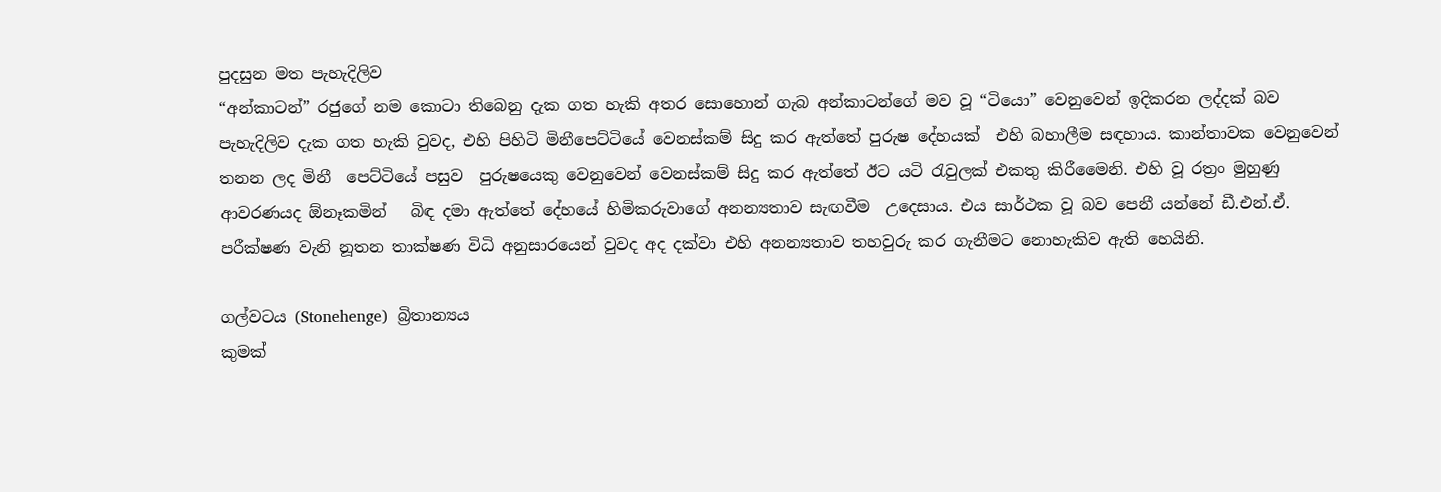පුදසුන මත පැහැදිලිව
“අන්කාටන්” රජුගේ නම කොටා තිබෙනු දැක ගත හැකි අතර සොහොන් ගැබ අන්කාටන්ගේ මව වූ “ටියො” වෙනුවෙන් ඉදිකරන ලද්දක් බව පැහැදිලිව දැක ගත හැකි වුවද, එහි පිහිටි මිනීපෙට්ටියේ වෙනස්කම් සිදු කර ඇත්තේ පුරුෂ දේහයක්  එහි බහාලීම සඳහාය. කාන්තාවක වෙනුවෙන් තනන ලද මිනී  පෙට්ටියේ පසුව  පුරුෂයෙකු වෙනුවෙන් වෙනස්කම් සිදු කර ඇත්තේ ඊට යටි රැවුලක් එකතු කිරීමෛනි. එහි වූ රත්‍රං මුහුණු ආවරණයද ඕනෑකමින්   බිඳ දමා ඇත්තේ දේහයේ හිමිකරුවාගේ අනන්‍යතාව සැඟවීම  උදෙසාය. එය සාර්ථක වූ බව පෙනී යන්නේ ඩී.එන්.ඒ. පරීක්ෂණ වැනි නූතන තාක්ෂණ විධි අනුසාරයෙන් වුවද අද දක්වා එහි අනන්‍යතාව තහවුරු කර ගැනීමට නොහැකිව ඇති හෙයිනි.

ගල්වටය (Stonehenge)  බ්‍රිතාන්‍යය
කුමක්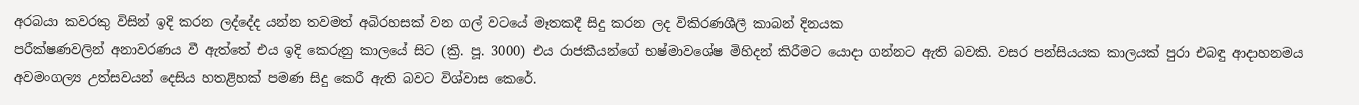අරබයා කවරකු විසින් ඉදි කරන ලද්දේද යන්න තවමත් අබිරහසක් වන ගල් වටයේ මෑතකදී සිදු කරන ලද විකිරණශීලී කාබන් දිනයක
පරීක්ෂණවලින් අනාවරණය වී ඇත්තේ එය ඉදි කෙරුනු කාලයේ සිට (ක්‍රි. පූ. 3000) එය රාජකීයන්ගේ භෂ්මාවශේෂ මිහිදන් කිරීමට යොදා ගන්නට ඇති බවකි. වසර පන්සියයක කාලයක් පුරා එබඳු ආදාහනමය අවමංගල්‍ය උත්සවයන් දෙසිය හතළිහක් පමණ සිදු කෙරී ඇති බවට විශ්වාස කෙරේ.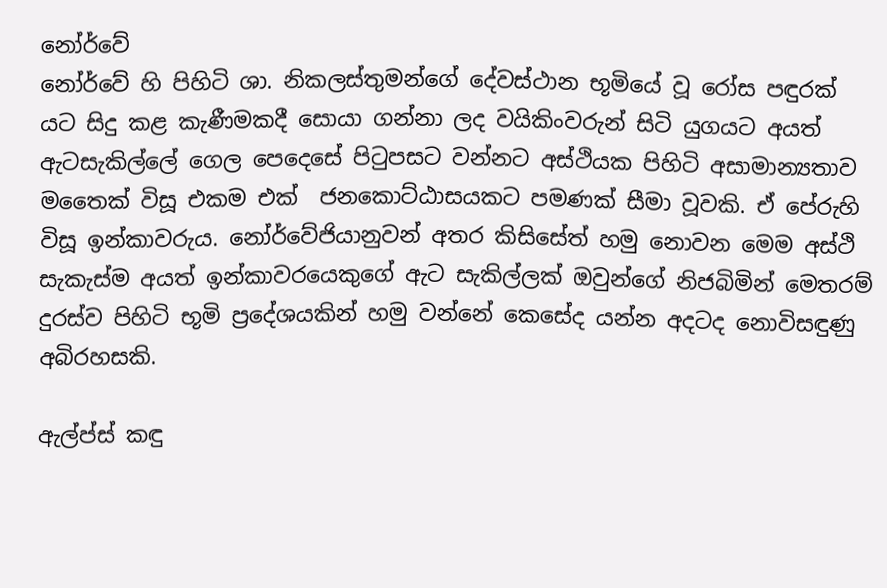නෝර්වේ
නෝර්වේ හි පිහිටි ශා. නිකලස්තුමන්ගේ දේවස්ථාන භූමියේ වූ රෝස පඳුරක් යට සිදු කළ කැණීමකදී සොයා ගන්නා ලද වයිකිංවරුන් සිටි යුගයට අයත් ඇටසැකිල්‍ලේ ගෙල පෙදෙසේ පිටුපසට වන්නට අස්ථියක පිහිටි අසාමාන්‍යතාව මතෛක් විසූ එකම එක්  ජනකොට්ඨාසයකට පමණක් සීමා වූවකි. ඒ පේරුහි  විසූ ඉන්කාවරුය. නෝර්වේජියානුවන් අතර කිසිසේත් හමු නොවන මෙම අස්ථි සැකැස්ම අයත් ඉන්කාවරයෙකුගේ ඇට සැකිල්ලක් ඔවුන්ගේ නිජබිමින් මෙතරම් දුරස්ව පිහිටි භූමි ප්‍රදේශයකින් හමු වන්නේ කෙසේද යන්න අදටද නොවිසඳුණු අබිරහසකි.

ඇල්ප්ස් කඳු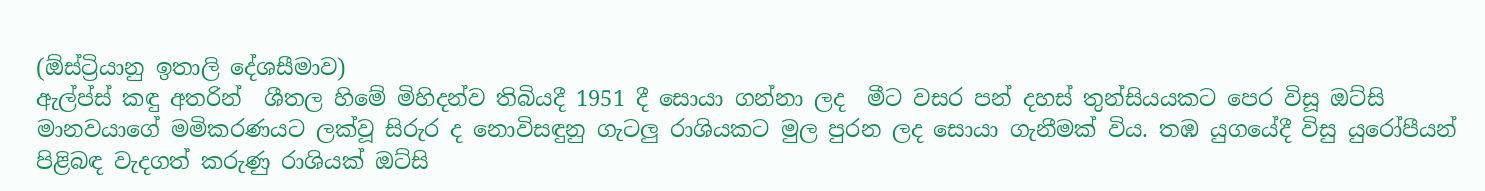(ඕස්ට්‍රියානු ඉතාලි දේශසීමාව)
ඇල්ප්ස් කඳු අතරින්  ශීතල හිමේ මිහිදන්ව තිබියදී 1951 දී සොයා ගන්නා ලද  මීට වසර පන් දහස් තුන්සියයකට පෙර විසූ ඔට්සි මානවයාගේ මමිකරණයට ලක්වූ සිරුර ද නොවිසඳුනු ගැටලු රාශියකට මුල පුරන ලද සොයා ගැනීමක් විය. තඹ යුගයේදී විසු යුරෝපීයන් පිළිබඳ වැදගත් කරුණු රාශියක් ඔට්සි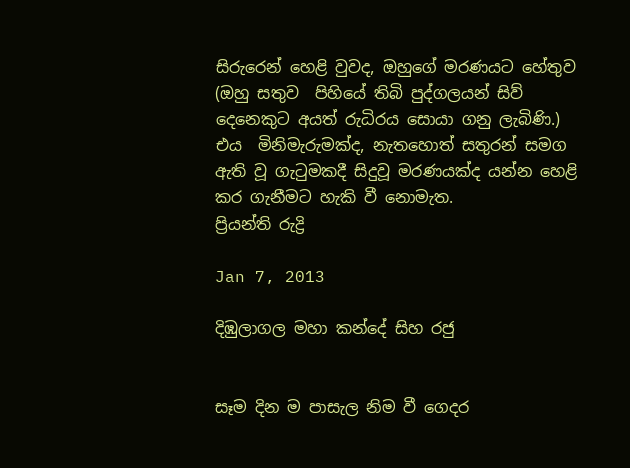සිරුරෙන් හෙළි වුවද, ඔහුගේ මරණයට හේතුව (ඔහු සතුව  පිහියේ තිබි පුද්ගලයන් සිව් දෙනෙකුට අයත් රුධිරය සොයා ගනු ලැබිණි.) එය  මිනිමැරුමක්ද, නැතහොත් සතුරන් සමග ඇති වූ ගැටුමකදී සිදුවූ මරණයක්ද යන්න හෙළි කර ගැනීමට හැකි වී නොමැත.
ප්‍රියන්ති රුද්‍රි

Jan 7, 2013

දිඹුලාගල මහා කන්දේ සිහ රජු


සෑම දින ම පාසැල නිම වී ගෙදර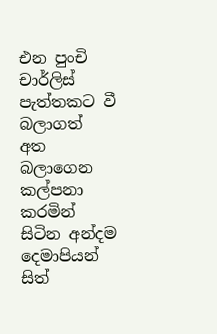එන පුංචි චාර්ලිස් පැත්තකට වී බලාගත් අත බලාගෙන කල්පනා කරමින් සිටින අන්දම දෙමාපියන් සිත්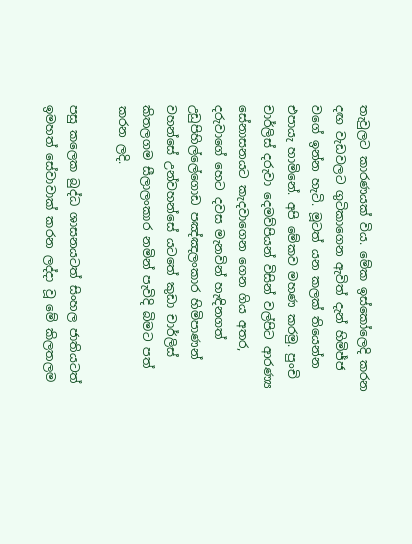තැවුලට කාරණයක් විය. මේක ඉස්කෝලෙදි කරන දඟ වැඩවලට ගුටිකාගෙන ඇවිත් දැන් හිමිජ්ජ වගේ ඉන්න හැටි. මූටත් යන කලක් තියෙන්න එපායැ හාමිනේ. අපි මේකව මහණ කරමු. පුංචි චාර්ලිස් දරුවා දෙමව්පියන් විසින් වල්පිට ආරණ්‍ය සේනාසනයට කැදවාගෙන ගෙන ගිය අතර, දරුවාගේ හෙට දවස මැනවින් හැඳිනගත් උඩුපිහිල්ලේගොඩ පඤ්ඤලංකාර හිමිපාණන් වහන්සේ උන්වහන්සේ යටතේ කුඩා චාර්ලිස් කිතලගම සීලාලංකාර නමින් පැවිදි බිමට පත් කරන ලදි.

පසු කලෙක බුද්ධ ශාසනයටත් සිංහල ජාතියටත් ඉමහත් සේවාවාක් කරන ලද්දා වූ මේ කිලතලම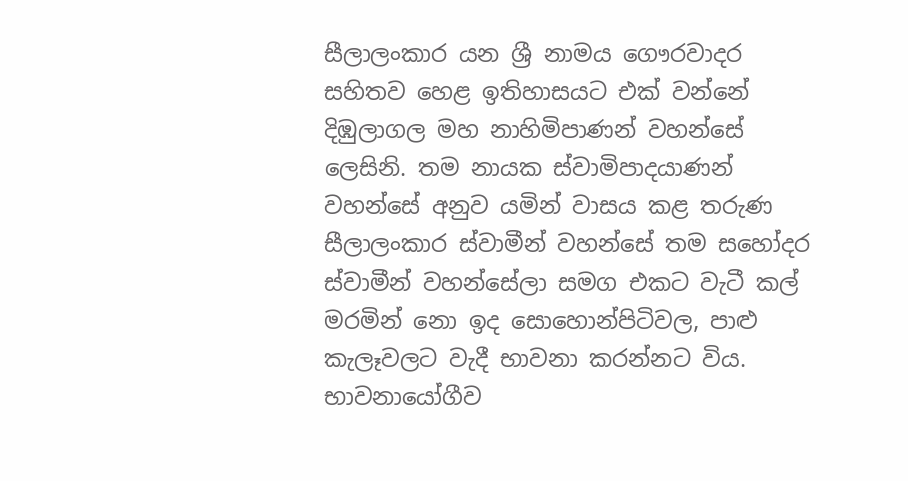සීලාලංකාර යන ශ්‍රී නාමය ගෞරවාදර සහිතව හෙළ ඉතිහාසයට එක් වන්නේ දිඹුලාගල මහ නාහිමිපාණන් වහන්සේ ලෙසිනි. තම නායක ස්වාමිපාදයාණන් වහන්සේ අනුව යමින් වාසය කළ තරුණ සීලාලංකාර ස්වාමීන් වහන්සේ තම සහෝදර ස්වාමීන් වහන්සේලා සමග එකට වැටී කල් මරමින් නො ඉද සොහොන්පිටිවල, පාළු කැලෑවලට වැදී භාවනා කරන්නට විය. භාවනායෝගීව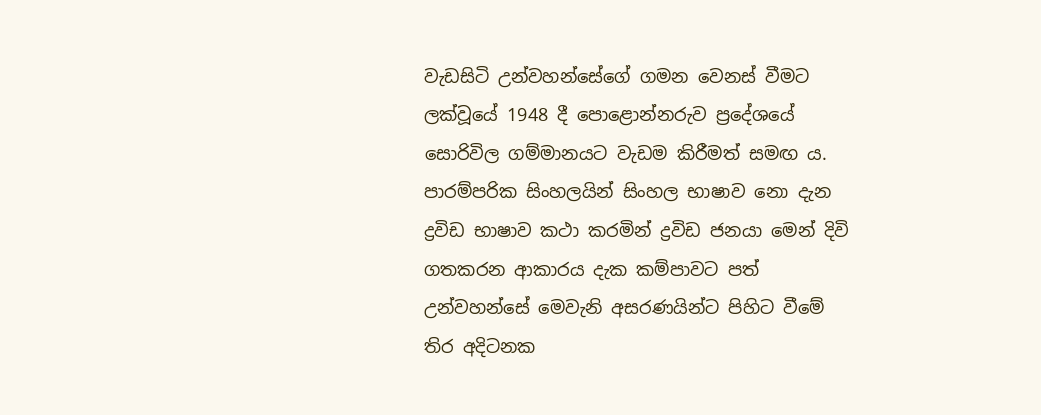වැඩසිටි උන්වහන්සේගේ ගමන වෙනස් වීමට ලක්වූයේ 1948 දී පොළොන්නරුව ප්‍රදේශයේ සොරිවිල ගම්මානයට වැඩම කිරීමත් සමඟ ය. පාරම්පරික සිංහලයින් සිංහල භාෂාව නො දැන ද්‍රවිඩ භාෂාව කථා කරමින් ද්‍රවිඩ ජනයා මෙන් දිවි ගතකරන ආකාරය දැක කම්පාවට පත් උන්වහන්සේ මෙවැනි අසරණයින්ට පිහිට වීමේ තිර අදිටනක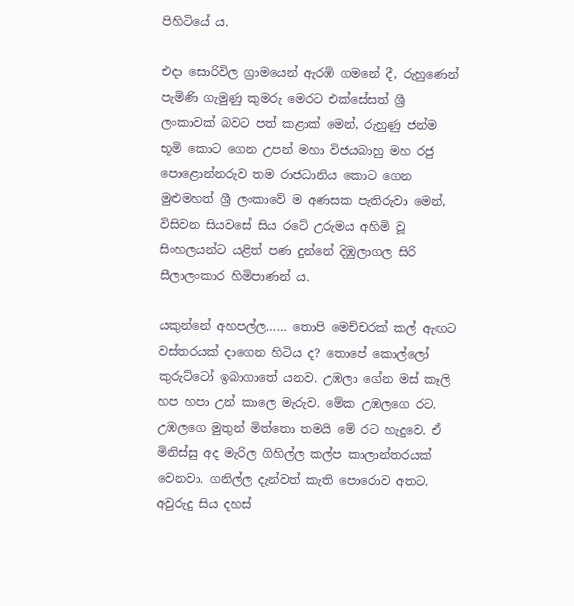පිහිටියේ ය.

එදා සොරිවිල ග්‍රාමයෙන් ඇරඹි ගමනේ දී, රුහුණෙන් පැමිණි ගැමුණු කුමරු මෙරට එක්සේසත් ශ්‍රී ලංකාවක් බවට පත් කළාක් මෙන්, රුහුණු ජන්ම භූමි කොට ගෙන උපන් මහා විජයබාහු මහ රජු පොළොන්නරුව තම රාජධානිය කොට ගෙන මුළුමහත් ශ්‍රී ලංකාවේ ම අණසක පැතිරුවා මෙන්, විසිවන සියවසේ සිය රටේ උරුමය අහිමි වූ සිංහලයන්ට යළිත් පණ දුන්නේ දිඹුලාගල සිරි සීලාලංකාර හිමිපාණන් ය.

යකුන්නේ අහපල්ල…… තොපි මෙච්චරක් කල් ඇඟට වස්තරයක් දාගෙන හිටිය ද? තොපේ කොල්ලෝ කුරුට්ටෝ ඉබාගාතේ යනව. උඹලා ගේන මස් කෑලි හප හපා උන් කාලෙ මැරුව. මේක උඹලගෙ රට. උඹලගෙ මුතුන් මිත්තො තමයි මේ රට හැදුවෙ. ඒ මිනිස්සු අද මැරිල ගිහිල්ල කල්ප කාලාන්තරයක් වෙනවා. ගනිල්ල දැන්වත් කැති පොරොව අතට. අවුරුදු සිය දහස්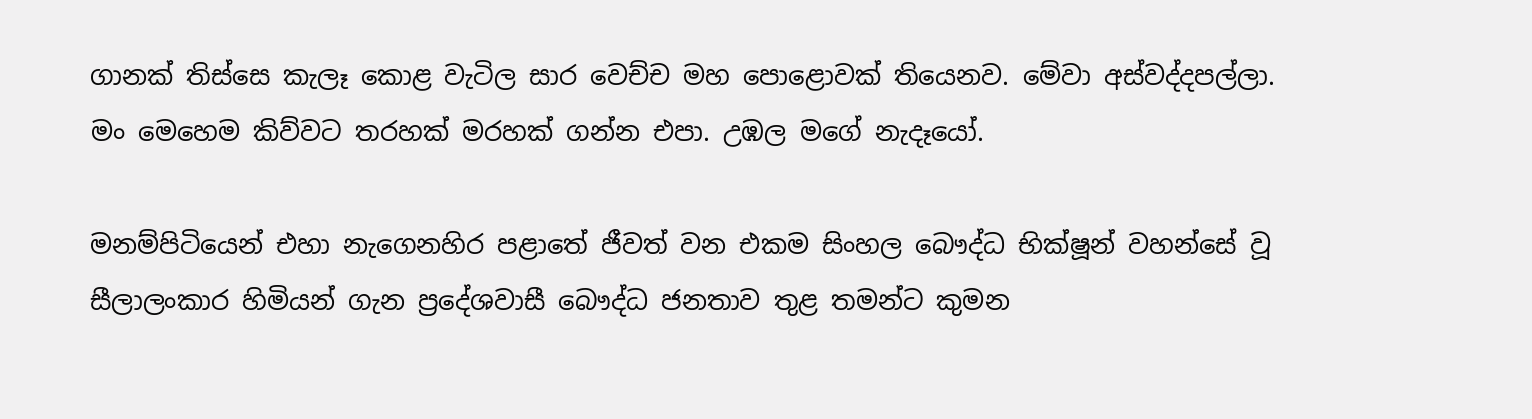ගානක් තිස්සෙ කැලෑ කොළ වැටිල සාර වෙච්ච මහ පොළොවක් තියෙනව. මේවා අස්වද්දපල්ලා. මං මෙහෙම කිව්වට තරහක් මරහක් ගන්න එපා. උඹල මගේ නැදෑයෝ.

මනම්පිටියෙන් එහා නැගෙනහිර පළාතේ ජීවත් වන එකම සිංහල බෞද්ධ භික්ෂූන් වහන්සේ වූ සීලාලංකාර හිමියන් ගැන ප්‍රදේශවාසී බෞද්ධ ජනතාව තුළ තමන්ට කුමන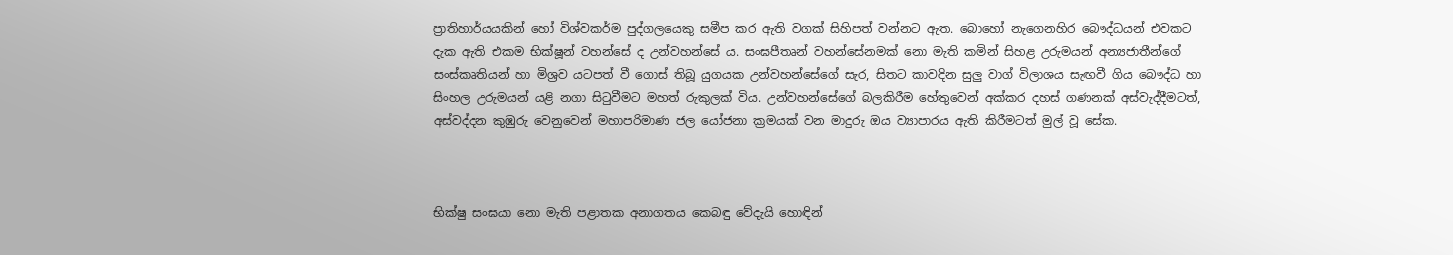ප්‍රාතිහාර්යයකින් හෝ විශ්වකර්ම පුද්ගලයෙකු සමීප කර ඇති වගක් සිහිපත් වන්නට ඇත. බොහෝ නැගෙනහිර බෞද්ධයන් එවකට දැක ඇති එකම භික්ෂූන් වහන්සේ ද උන්වහන්සේ ය. සංඝපීතෘන් වහන්සේනමක් නො මැති කමින් සිහළ උරුමයන් අන්‍යජාතීන්ගේ සංස්කෘතියන් හා මිශ්‍රව යටපත් වී ගොස් තිබූ යුගයක උන්වහන්සේගේ සැර, සිතට කාවදින සුලු වාග් විලාශය සැඟවී ගිය බෞද්ධ හා සිංහල උරුමයන් යළි නගා සිටුවීමට මහත් රුකුලක් විය. උන්වහන්සේගේ බලකිරීම හේතුවෙන් අක්කර දහස් ගණනක් අස්වැද්දීමටත්, අස්වද්දන කුඹුරු වෙනුවෙන් මහාපරිමාණ ජල යෝජනා ක්‍රමයක් වන මාදුරු ඔය ව්‍යාපාරය ඇති කිරීමටත් මුල් වූ සේක.



භික්ෂු සංඝයා නො මැති පළාතක අනාගතය කෙබඳු වේදැයි හොඳින්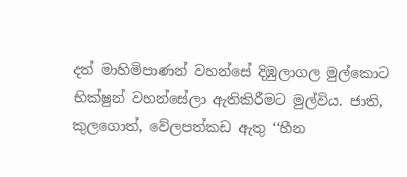දත් මාහිමිපාණන් වහන්සේ දිඹුලාගල මුල්කොට භික්ෂුන් වහන්සේලා ඇතිකිරීමට මුල්විය. ජාති, කුලගොත්, වේලපත්කඩ ඇතු ‘‘හීන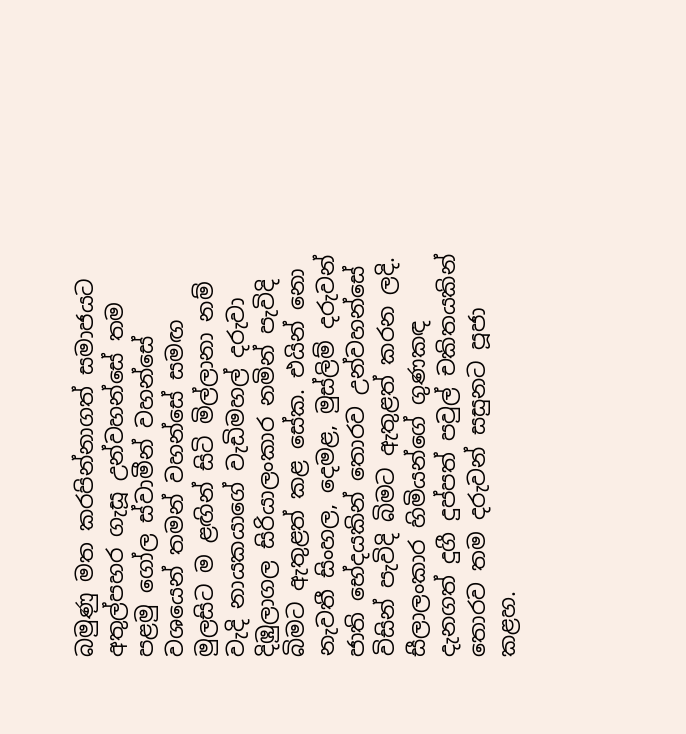බමුණු මත කරපින්නාගත් සමාජයට අතුල්පහර ගැසූ උන්වහන්සේ තම පළමු ගෝල ස්වාමීන් වහන්සේ වශයෙන් තමන් වහන්සේ සමඟ මුලසිට ම ළඟින් සිටි මිල්ලානා නම් වැදි නායකයාගේ වැඩිමහල් දරුවා දිඹුලාගල සිරියාලංකාර නමින් පැවිදි බිමට ඇතුළත් කළ සේක. එයින් නො නැවතී සිංහල, දෙමළ, මුස්ලිම් දරුවන් ජාති භේදයකින් තොරව උන්වහන්සේ විසින් පැවිදි බිමට ඇතුළත් කරන ලදි. සීලාලංකාර හිමියන්ගේ ගුණකඳ දැනගත් දුගී දුප්පත් පවුල් චකිතයකින් තොරව තම දරුවන් සසුනට පූජා කළහ.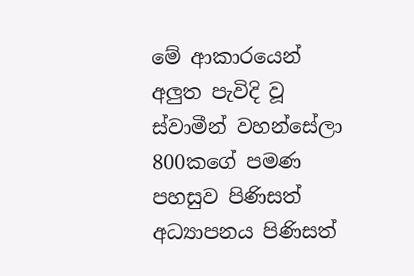මේ ආකාරයෙන් අලුත පැවිදි වූ ස්වාමීන් වහන්සේලා 800කගේ පමණ පහසුව පිණිසත් අධ්‍යාපනය පිණිසත්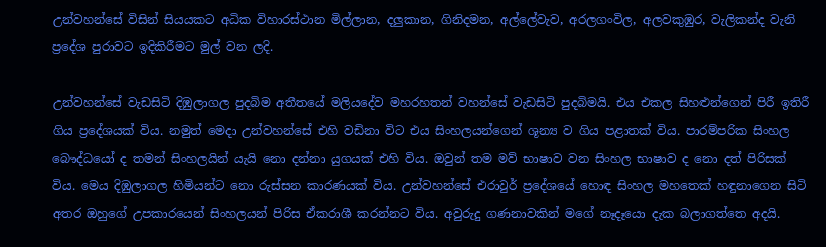උන්වහන්සේ විසින් සියයකට අධික විහාරස්ථාන මිල්ලාන, දලුකාන, ගිනිදමන, අල්ලේවැව, අරලගංවිල, අලවකුඹුර, වැලිකන්ද වැනි ප්‍රදේශ පුරාවට ඉදිකිරීමට මුල් වන ලදි.

උන්වහන්සේ වැඩසිටි දිඹුලාගල පුදබිම අතීතයේ මලියදේව මහරහතන් වහන්සේ වැඩසිටි පුදබිමයි. එය එකල සිහළුන්ගෙන් පිරී ඉතිරී ගිය ප්‍රදේශයක් විය. නමුත් මෙදා උන්වහන්සේ එහි වඩිනා විට එය සිංහලයන්ගෙන් ශූන්‍ය ව ගිය පළාතක් විය. පාරම්පරික සිංහල බෞද්ධයෝ ද තමන් සිංහලයින් යැයි නො දන්නා යුගයක් එහි විය. ඔවුන් තම මව් භාෂාව වන සිංහල භාෂාව ද නො දත් පිරිසක් විය. මෙය දිඹුලාගල හිමියන්ට නො රුස්සන කාරණයක් විය. උන්වහන්සේ එරාවුර් ප්‍රදේශයේ හොඳ සිංහල මහතෙක් හඳුනාගෙන සිටි අතර ඔහුගේ උපකාරයෙන් සිංහලයන් පිරිස ඒකරාශී කරන්නට විය. අවුරුදු ගණනාවකින් මගේ නෑදෑයො දැක බලාගත්තෙ අදයි.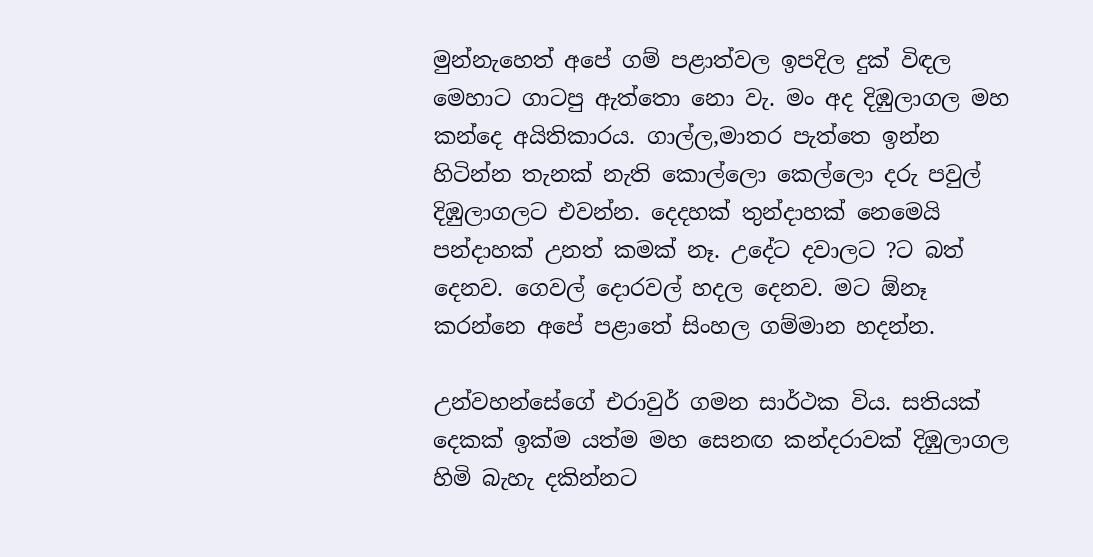මුන්නැහෙත් අපේ ගම් පළාත්වල ඉපදිල දුක් විඳල මෙහාට ගාටපු ඇත්තො නො වැ. මං අද දිඹුලාගල මහ කන්දෙ අයිතිකාරය. ගාල්ල,මාතර පැත්තෙ ඉන්න හිටින්න තැනක් නැති කොල්ලො කෙල්ලො දරු පවුල් දිඹුලාගලට එවන්න. දෙදහක් තුන්දාහක් නෙමෙයි පන්දාහක් උනත් කමක් නෑ. උදේට දවාලට ?ට බත් දෙනව. ගෙවල් දොරවල් හදල දෙනව. මට ඕනෑ කරන්නෙ අපේ පළාතේ සිංහල ගම්මාන හදන්න.

උන්වහන්සේගේ එරාවුර් ගමන සාර්ථක විය. සතියක් දෙකක් ඉක්ම යත්ම මහ සෙනඟ කන්දරාවක් දිඹුලාගල හිමි බැහැ දකින්නට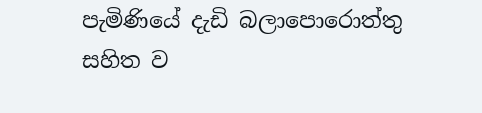පැමිණියේ දැඩි බලාපොරොත්තු සහිත ව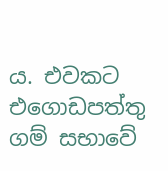ය. එවකට එගොඩපත්තු ගම් සභාවේ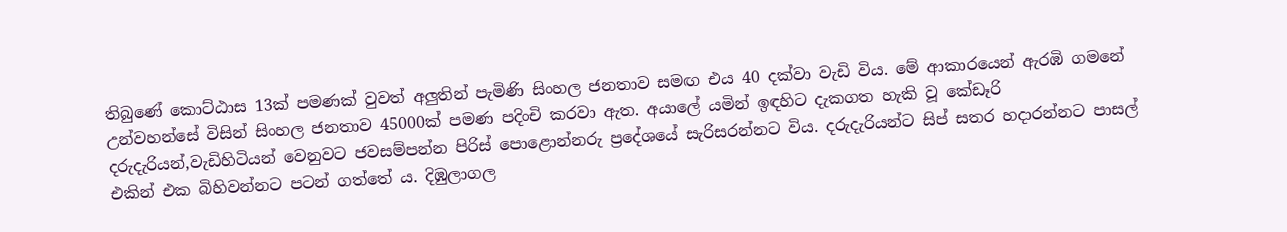තිබුණේ කොට්ඨාස 13ක් පමණක් වුවත් අලුතින් පැමිණි සිංහල ජනතාව සමඟ එය 40 දක්වා වැඩි විය. මේ ආකාරයෙන් ඇරඹි ගමනේ උන්වහන්සේ විසින් සිංහල ජනතාව 45000ක් පමණ පදිංචි කරවා ඇත. අයාලේ යමින් ඉඳහිට දැකගත හැකි වූ කේඩෑරි දරුදැරියන්,වැඩිහිටියන් වෙනුවට ජවසම්පන්න පිරිස් පොළොන්නරු ප්‍රදේශයේ සැරිසරන්නට විය. දරුදැරියන්ට සිප් සතර හදාරන්නට පාසල් එකින් එක බිහිවන්නට පටන් ගත්තේ ය. දිඹුලාගල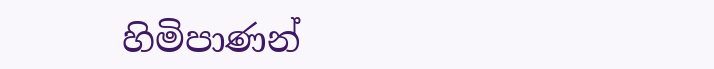හිමිපාණන්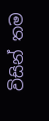විසින් තම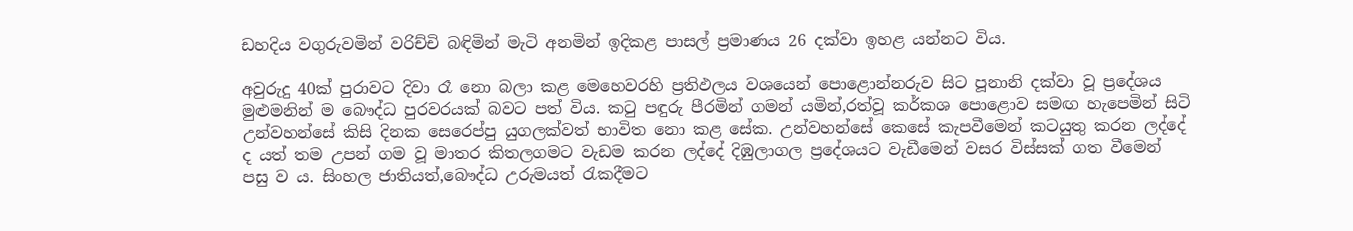ඩහදිය වගුරුවමින් වරිච්චි බඳිමින් මැටි අනමින් ඉදිකළ පාසල් ප්‍රමාණය 26 දක්වා ඉහළ යන්නට විය.

අවුරුදු 40ක් පුරාවට දිවා රෑ නො බලා කළ මෙහෙවරහි ප්‍රතිඵලය වශයෙන් පොළොන්නරුව සිට පූනානි දක්වා වූ ප්‍රදේශය මුළුමනින් ම බෞද්ධ පුරවරයක් බවට පත් විය. කටු පඳුරු පීරමින් ගමන් යමින්,රත්වූ කර්කශ පොළොව සමඟ හැපෙමින් සිටි උන්වහන්සේ කිසි දිනක සෙරෙප්පු යුගලක්වත් භාවිත නො කළ සේක. උන්වහන්සේ කෙසේ කැපවීමෙන් කටයුතු කරන ලද්දේ ද යත් තම උපන් ගම වූ මාතර කිතලගමට වැඩම කරන ලද්දේ දිඹුලාගල ප්‍රදේශයට වැඩීමෙන් වසර විස්සක් ගත වීමෙන් පසු ව ය. සිංහල ජාතියත්,බෞද්ධ උරුමයත් රැකදීමට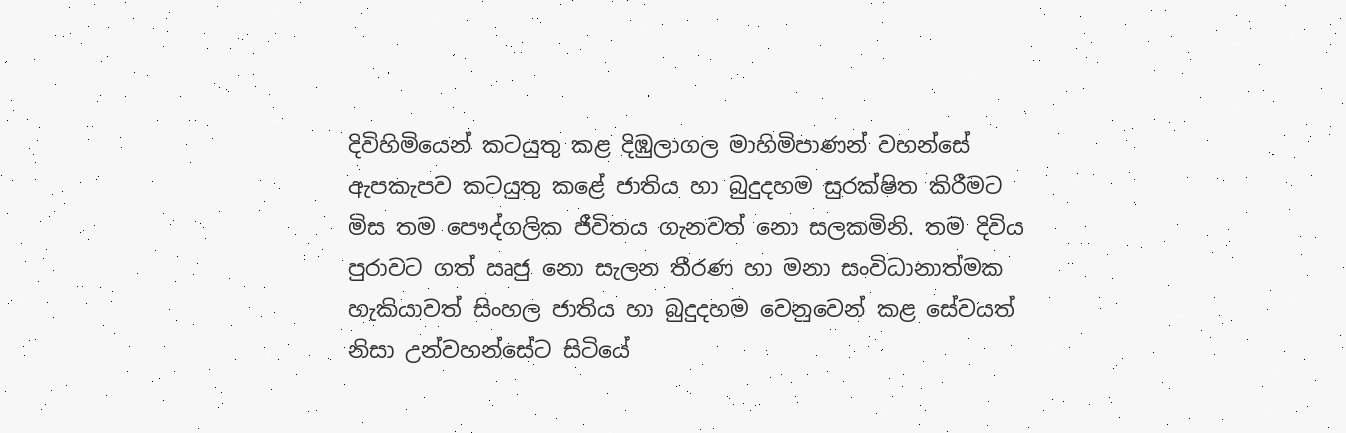දිවිහිමියෙන් කටයුතු කළ දිඹුලාගල මාහිමිපාණන් වහන්සේ ඇපකැපව කටයුතු කළේ ජාතිය හා බුදුදහම සුරක්ෂිත කිරීමට මිස තම පෞද්ගලික ජීවිතය ගැනවත් නො සලකමිනි. තම දිවිය පුරාවට ගත් ඍජු නො සැලන තීරණ හා මනා සංවිධානාත්මක හැකියාවත් සිංහල ජාතිය හා බුදුදහම වෙනුවෙන් කළ සේවයත් නිසා උන්වහන්සේට සිටියේ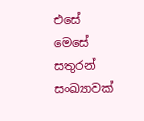එසේ මෙසේ සතුරන් සංඛ්‍යාවක්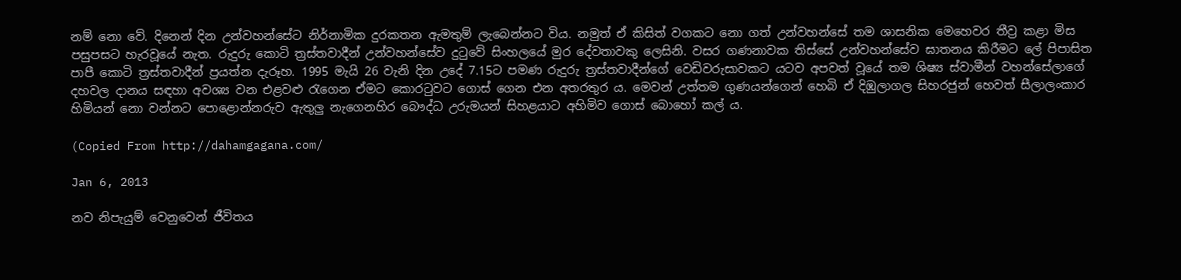නම් නො වේ. දිනෙන් දින උන්වහන්සේට නිර්නාමික දුරකතන ඇමතුම් ලැබෙන්නට විය. නමුත් ඒ කිසිත් වගකට නො ගත් උන්වහන්සේ තම ශාසනික මෙහෙවර තීව්‍ර කළා මිස පසුපසට හැරවූයේ නැත. රුදුරු කොටි ත්‍රස්තවාදීන් උන්වහන්සේව දුටුවේ සිංහලයේ මුර දේවතාවකු ලෙසිනි. වසර ගණනාවක තිස්සේ උන්වහන්සේව ඝාතනය කිරීමට ලේ පිපාසිත පාපී කොටි ත්‍රස්තවාදීන් ප්‍රයත්න දැරූහ. 1995 මැයි 26 වැනි දින උදේ 7.15ට පමණ රුදුරු ත්‍රස්තවාදීන්ගේ වෙඩිවරුසාවකට යටව අපවත් වූයේ තම ශිෂ්‍ය ස්වාමීන් වහන්සේලාගේ දහවල දානය සඳහා අවශ්‍ය වන එළවළු රැගෙන ඒමට කොරටුවට ගොස් ගෙන එන අතරතුර ය. මෙවන් උත්තම ගුණයන්ගෙන් හෙබි ඒ දිඹුලාගල සිහරජුන් හෙවත් සීලාලංකාර හිමියන් නො වන්නට පොළොන්නරුව ඇතුලු නැගෙනහිර බෞද්ධ උරුමයන් සිහළයාට අහිමිව ගොස් බොහෝ කල් ය.

(Copied From http://dahamgagana.com/

Jan 6, 2013

නව නිපැයුම් වෙනුවෙන් ජීවිතය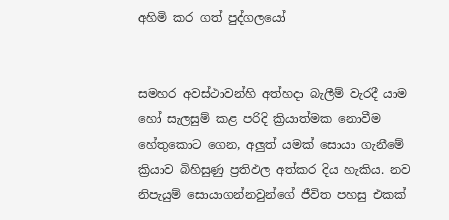අහිමි කර ගත් පුද්ගලයෝ


සමහර අවස්ථාවන්හි අත්හදා බැලීම් වැරදී යාම හෝ සැලසුම් කළ පරිදි ක්‍රියාත්මක නොවීම හේතුකොට ගෙන, අලුත් යමක් සොයා ගැනීමේ ක්‍රියාව බිහිසුණු ප්‍රතිඵල අත්කර දිය හැකිය. නව නිපැයුම් සොයාගන්නවුන්ගේ ජීවිත පහසු එකක්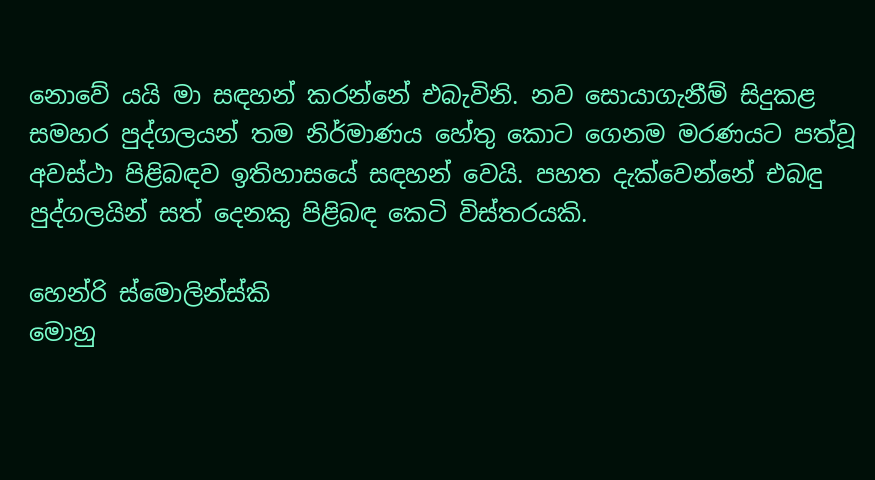නොවේ යයි මා සඳහන් කරන්නේ එබැවිනි. නව සොයාගැනීම් සිදුකළ සමහර පුද්ගලයන් තම නිර්මාණය හේතු කොට ගෙනම මරණයට පත්වූ අවස්ථා පිළිබඳව ඉතිහාසයේ සඳහන් වෙයි. පහත දැක්වෙන්නේ එබඳු පුද්ගලයින් සත් දෙනකු පිළිබඳ කෙටි විස්තරයකි.

හෙන්රි ස්මොලින්ස්කි
මොහු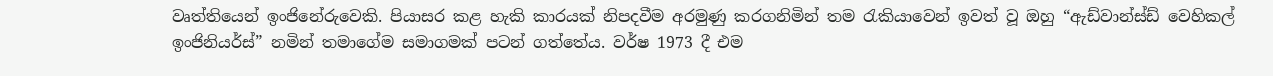වෘත්තියෙන් ඉංජිනේරුවෙකි. පියාසර කළ හැකි කාරයක් නිපදවීම අරමුණු කරගනිමින් තම රැකියාවෙන් ඉවත් වූ ඔහු “ඇඩ්වාන්ස්ඩ් වෙහිකල් ඉංජිනියර්ස්” නමින් තමාගේම සමාගමක් පටන් ගත්තේය. වර්ෂ 1973 දී එම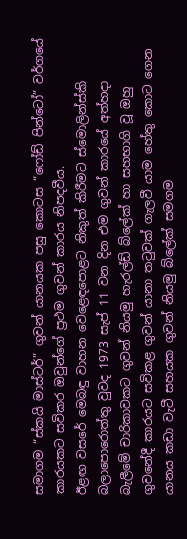සමාගම “ස්කයි මාස්ටර්” ගුවන් යානයක පසු කොටස “ෆෝඩ් පින්ටෝ” වර්ගයේ කාරයකට සවිකර ඔවුන්ගේ ප්‍රථම ගුවන් කාරය නිපදවීය.
ඊළඟ වසරේ මෙබඳු වාහන වෙළෙඳ‍පොළට නිකුත් කිරීමට ස්මොලින්ස්කි බලා‍පොරොත්තු වුවද 1973 සැප් 11 වන දින එම ගුවන් කාරයේ අත්හදා බැලීමේ චාරිකාවකට ගුවන් නියමු හැරල්ඩ් බ්‍ලේක් හා සහභාගි වූ ඔහු ගුවනේදී කාරයට සවිකළ ගුවන් යානා තටුවක් ගැලවී යාම හේතු කොට ගෙන යානය කඩා වැටී සහයක ගුවන් නියමු බ්‍ලේක් සමගම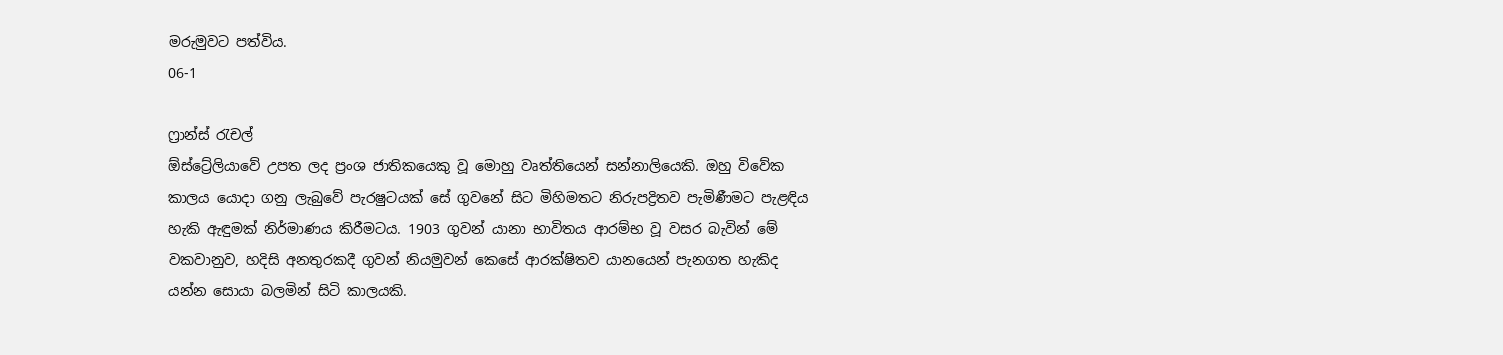මරුමුවට පත්විය.
06-1

ෆ්‍රාන්ස් රැචල්
ඕස්ට්‍රේලියාවේ උපත ලද ප්‍රංශ ජාතිකයෙකු වූ මොහු වෘත්තියෙන් සන්නාලියෙකි. ඔහු විවේක කාලය යොදා ගනු ලැබුවේ පැරෂුටයක් සේ ගුවනේ සිට මිහිමතට නිරුපද්‍රිතව පැමිණීමට පැළඳිය හැකි ඇඳුමක් නිර්මාණය කිරීමටය. 1903 ගුවන් යානා භාවිතය ආරම්භ වූ වසර බැවින් මේ වකවානුව, හදිසි අනතුරකදී ගුවන් නියමුවන් කෙසේ ආරක්ෂිතව යානයෙන් පැනගත හැකිද යන්න සොයා බලමින් සිටි කාලයකි.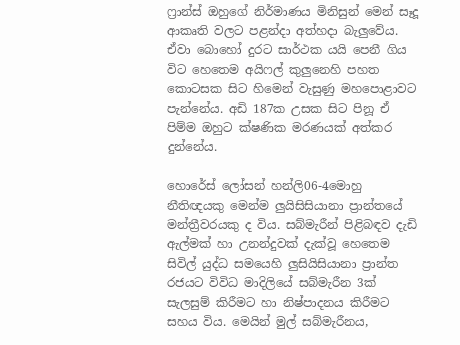ෆ්‍රාන්ස් ඔහුගේ නිර්මාණය මිනිසුන් මෙන් සෑදූ ආකෘති වලට පළන්දා අත්හදා බැලුවේය. ඒවා බොහෝ දුරට සාර්ථක යයි පෙනී ගිය විට හෙතෙම අයිෆල් කුලුනෙහි පහත කොටසක සිට හිමෙන් වැසුණු මහ‍පොළාවට පැන්නේය. අඩි 187ක උසක සිට පිනූ ඒ පිම්ම ඔහුට ක්ෂණික මරණයක් අත්කර දුන්නේය.

හොරේස් ලෝසන් හන්ලි06-4මොහු නීතිඥයකු මෙන්ම ලුයිසිසියානා ප්‍රාන්තයේ මන්ත්‍රීවරයකු ද විය. සබ්මැරීන් පිළිබඳව දැඩි ඇල්මක් හා උනන්දුවක් දැක්වූ හෙතෙම සිවිල් යුද්ධ සමයෙහි ලුසියිසියානා ප්‍රාන්ත රජයට විවිධ මාදිලියේ සබ්මැරීන 3ක් සැලසුම් කිරීමට හා නිෂ්පාදනය කිරීමට සහය විය. මෙයින් මුල් සබ්මැරීනය,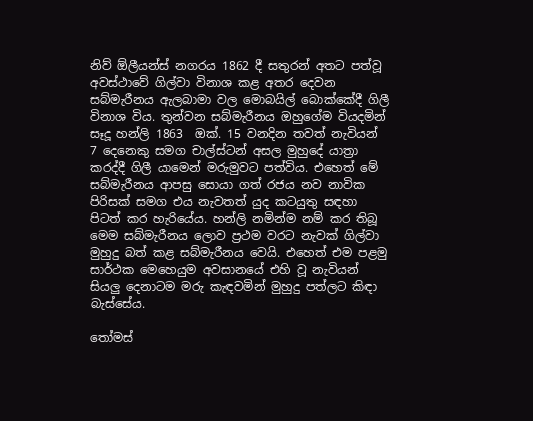නිව් ඕලීයන්ස් නගරය 1862 දී සතුරන් අතට පත්වූ අවස්ථාවේ ගිල්වා විනාශ කළ අතර දෙවන සබ්මැරීනය ඇලබාමා වල මොබයිල් බොක්කේදී ගිලී විනාශ විය. තුන්වන සබ්මැරීනය ඔහුගේම වියදමින් සෑදූ හන්ලි 1863  ඔක්. 15 වනදින තවත් නැවියන් 7 දෙනෙකු සමග චාල්ස්ටන් අසල මුහුදේ යාත්‍රා කරද්දී ගිලී යාමෙන් මරුමුවට පත්විය. එහෙත් මේ සබ්මැරීනය ආපසු සොයා ගත් රජය නව නාවික පිරිසක් සමග එය නැවතත් යුද කටයුතු සඳහා පිටත් කර හැරියේය. හන්ලි නමින්ම නම් කර තිබූ මෙම සබ්මැරීනය ලොව ප්‍රථම වරට නැවක් ගිල්වා මුහුදු බත් කළ සබ්මැරීනය වෙයි. එහෙත් එම පළමු සාර්ථක මෙහෙයුම අවසානයේ එහි වූ නැවියන් සියලු දෙනාටම මරු කැඳවමින් මුහුදු පත්ලට කිඳා බැස්සේය.

තෝමස්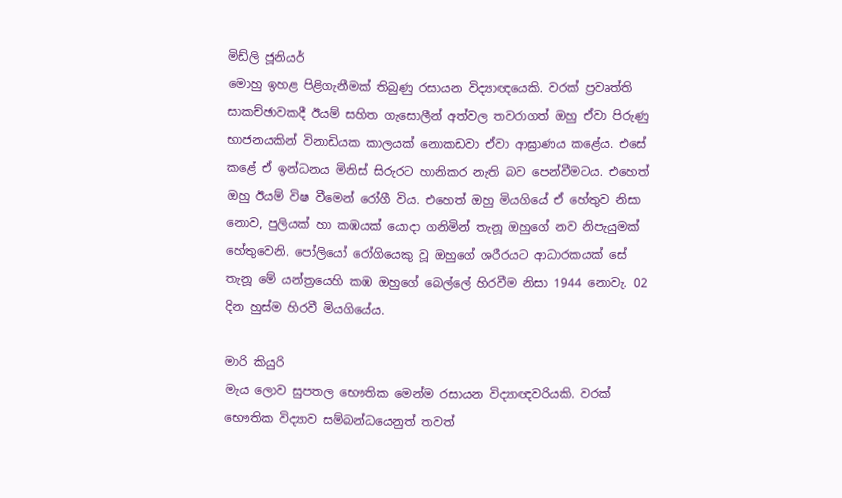මිඩ්ලි ජූනියර්
මොහු ඉහළ පිළිගැනීමක් තිබුණු රසායන විද්‍යාඥයෙකි. වරක් ප්‍රවෘත්ති සාකච්ඡාවකදී ඊයම් සහිත ගැසොලීන් අත්වල තවරාගත් ඔහු ඒවා පිරුණු භාජනයකින් විනාඩියක කාලයක් නොකඩවා ඒවා ආඝ්‍රාණය කළේය. එසේ කළේ ඒ ඉන්ධනය මිනිස් සිරුරට හානිකර නැති බව පෙන්වීමටය. එහෙත් ඔහු ඊයම් විෂ වීමෙන් රෝගී විය. එහෙත් ඔහු මියගියේ ඒ හේතුව නිසා නොව, පුලියක් හා කඹයක් යොදා ගනිමින් තැනූ ඔහුගේ නව නිපැයුමක් හේතුවෙනි. පෝලියෝ රෝගියෙකු වූ ඔහුගේ ශරීරයට ආධාරකයක් සේ තැනූ මේ යන්ත්‍රයෙහි කඹ ඔහුගේ බෙල්‍ලේ හිරවීම නිසා 1944 නොවැ. 02 දින හුස්ම හිරවී මියගියේය.

මාරි කියුරි
මැය ලොව සුපතල භෞතික මෙන්ම රසායන විද්‍යාඥවරියකි. වරක් භෞතික විද්‍යාව සම්බන්ධයෙනුත් තවත්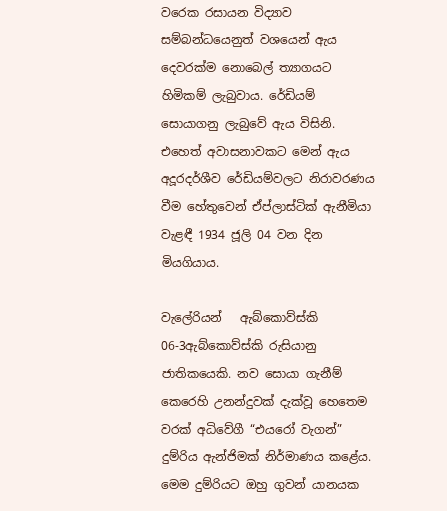වරෙක රසායන විද්‍යාව සම්බන්ධයෙනුත් වශයෙන් ඇය දෙවරක්ම නොබෙල් ත්‍යාගයට හිමිකම් ලැබුවාය. රේඩියම් සොයාගනු ලැබුවේ ඇය විසිනි. එහෙත් අවාසනාවකට මෙන් ඇය අදූරදර්ශීව රේඩියම්වලට නිරාවරණය වීම හේතුවෙන් ඒප්ලාස්ටික් ඇනීමියා වැළඳී 1934 ජූලි 04 වන දින මියගියාය.

වැ‍ලේරියන්   ඇබ්කොව්ස්කි
06-3ඇබ්කොව්ස්කි රුසියානු ජාතිකයෙකි. නව සොයා ගැනීම් කෙරෙහි උනන්දුවක් දැක්වූ හෙතෙම වරක් අධිවේගී “එයරෝ වැගන්” දුම්රිය ඇන්ජිමක් නිර්මාණය කළේය. මෙම දුම්රියට ඔහු ගුවන් යානයක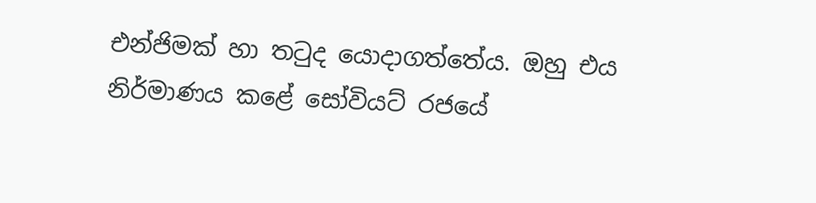එන්ජිමක් හා තටුද යොදාගත්තේය. ඔහු එය නිර්මාණය කළේ සෝවියට් රජයේ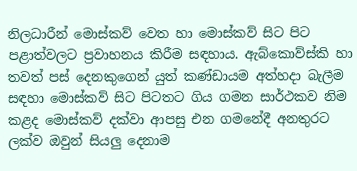නිලධාරීන් මොස්කව් වෙත හා මොස්කව් සිට පිට පළාත්වලට ප්‍රවාහනය කිරීම සඳහාය. ඇබ්කොව්ස්කි හා තවත් පස් දෙනකුගෙන් යුත් කණ්ඩායම අත්හදා බැලීම සඳහා මොස්කව් සිට පිටතට ගිය ගමන සාර්ථකව නිම කළද මොස්කව් දක්වා ආපසු එන ගමනේදී අනතුරට ලක්ව ඔවුන් සියලු දෙනාම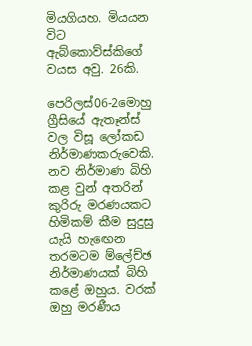මියගියහ. මියයන විට ඇබ්කොව්ස්කිගේ වයස අවු. 26කි.

පෙරිලස්06-2මොහු ග්‍රීසියේ ඇතෑන්ස් වල විසූ ලෝකඩ නිර්මාණකරුවෙකි. නව නිර්මාණ බිහි කළ වුන් අතරින් කුරිරු මරණයකට හිමිකම් කීම සුදුසු යැයි හැඟෙන තරමටම ම්‍ලේච්ඡ නිර්මාණයක් බිහි කළේ ඔහුය. වරක් ඔහු මරණීය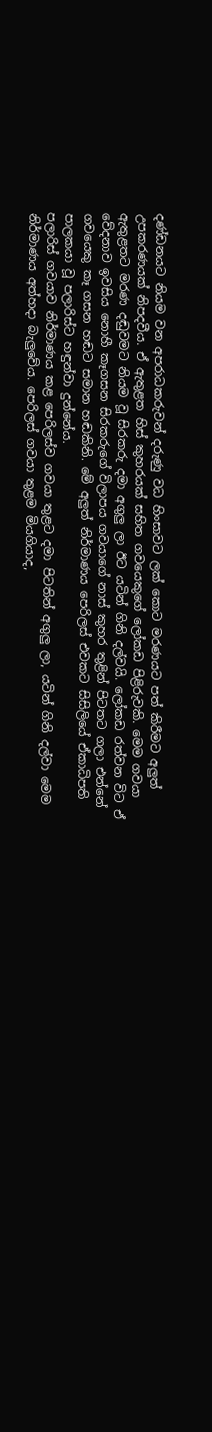දණ්ඩනයට නියම වන අපරාධකරුවන් දරුණු වධ හිංසාවට ලක් කොට මරණයට පත් කිරීමට අලුත් උපකරණයක් නිපදවීය. ඒ ඇතුළත හිස් කුහරයක් සහිත ගවයෙකුගේ ලෝකඩ පිළිරුවකි. මෙම ගවයා ඇතුළතට මරණ දඬුවමට නියම වූ සිරකරු දමා අගුලු ලා ඊට යටින් ගිනි දල්වයි. ලෝකඩ රත්වන විට ඒ වේදනාව ඉවසිය නොහී කෑගසන සිරකරුගේ විලාපය ගවයාගේ නාස් කුහර තුළින් පිටතට ගලා එන්නේ ගවයෙකු කෑ ගසන හඬට සමාන හඬකිනි. මේ අලුත් නිර්මාණය පෙරිලස් එවකට සිසිලියේ ඒකාධිපති පාලකයා වූ පලාරිස්ට හඳුන්වා දුන්නේය.
පලාරිස් ගවයාව නිර්මාණය කළ පෙරිලස්ව ගවයා තුළට දමා පිටතින් අගුලු ලා, යටින් ගිනි දල්වා මෙම නිර්මාණය අත්හදා බැලුවේය. පෙරිලස් ගවයා තුළම මියගියාද,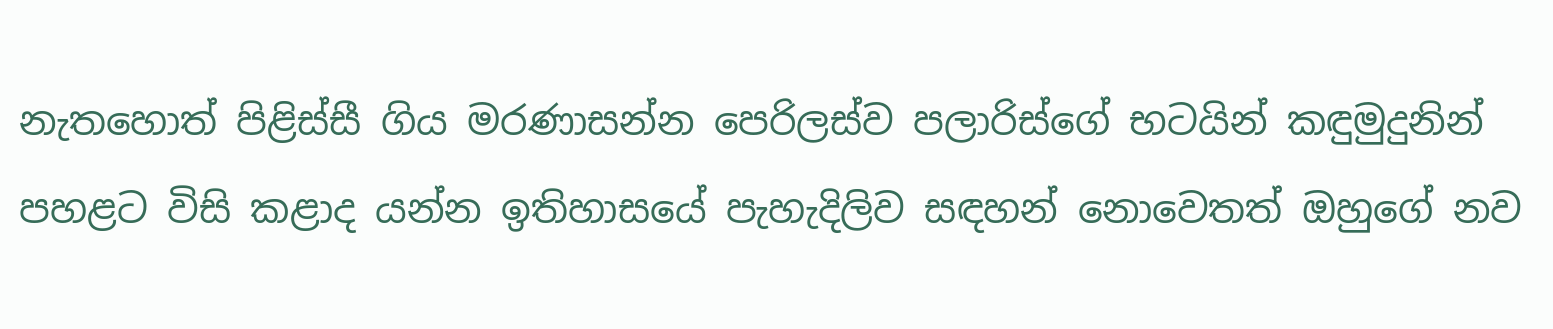නැතහොත් පිළිස්සී ගිය මරණාසන්න පෙරිලස්ව පලාරිස්ගේ භටයින් කඳුමුදුනින් පහළට විසි කළාද යන්න ඉතිහාසයේ පැහැදිලිව සඳහන් නොවෙතත් ඔහුගේ නව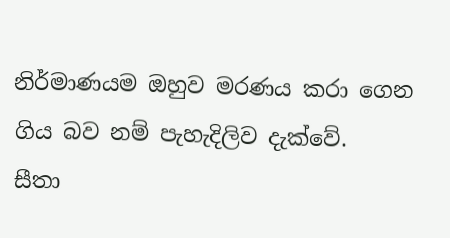නිර්මාණයම ඔහුව මරණය කරා ගෙන ගිය බව නම් පැහැදිලිව දැක්වේ.
සීතා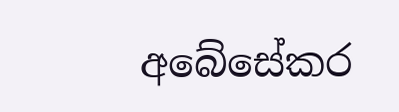අබේසේකර